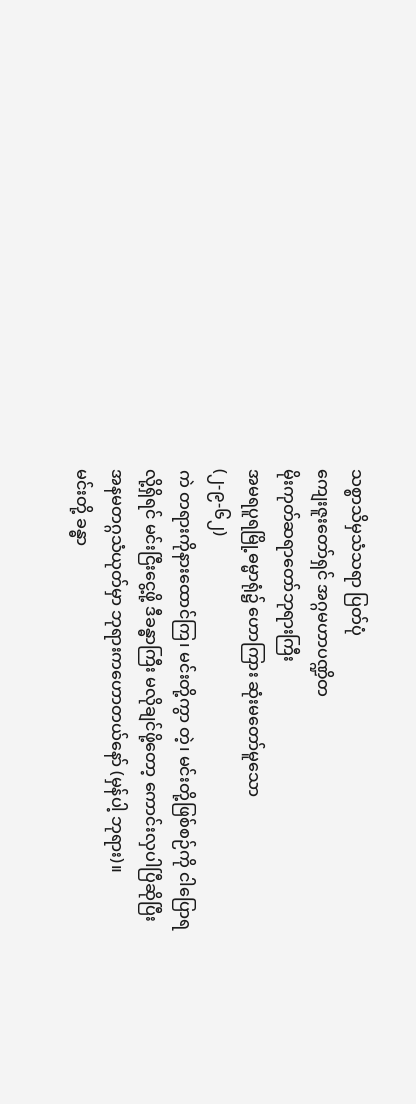သစ္စာသိမှသံသရာ ပြတ်ပုံ
ကျေးဇူးတော်ရှင် အဂ္ဂမဟာပဏ္ဍိတ
မိုးကုတ်ဆရာတော်ဘုရားကြီး
အမရပူရမြို့ဓမ္မာရုံ၌ ဟောကြား ဆုံးမတော်မူသော
(၂-၉-၆၂)
ကဲ တရားကိုနားထောင်ကြ၊ မင်းတို့ကွာ တဲ့၊ မင်းတို့ဖြစ်စဉ်ကို ငါပြောရလို့ရှိရင် မင်းငြီးငွေ့ဖို့ ဒီခန္ဓာကြီး မလိုချင်ဖို့တော့ ကောင်းလှပါပြီဆိုပြီး အနမတဂ္ဂသံယုတ်မှာ ဘုရားကဟောတယ်နော် (မှန်ပါ့ ဘုရား)။
မင်းတို့ ခန္ဓာ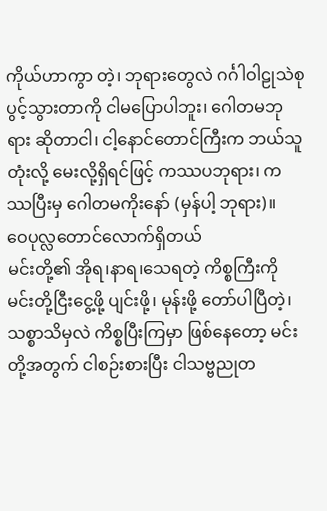ကိုယ်ဟာကွာ တဲ့၊ ဘုရားတွေလဲ ဂင်္ဂါဝါဠုသဲစုပွင့်သွားတာကို ငါမပြောပါဘူး၊ ဂေါတမဘုရား ဆိုတာငါ၊ ငါ့နောင်တောင်ကြီးက ဘယ်သူတုံးလို့ မေးလို့ရှိရင်ဖြင့် ကဿပဘုရား၊ ကဿပြီးမှ ဂေါတမကိုးနော် (မှန်ပါ့ ဘုရား)။
ဝေပုလ္လတောင်လောက်ရှိတယ်
မင်းတို့၏ အိုရ၊နာရ၊သေရတဲ့ ကိစ္စကြီးကို မင်းတို့ငြီးငွေ့ဖို့ ပျင်းဖို့၊ မုန်းဖို့ တော်ပါပြီတဲ့၊ သစ္စာသိမှလဲ ကိစ္စပြီးကြမှာ ဖြစ်နေတော့ မင်းတို့အတွက် ငါစဉ်းစားပြီး ငါသဗ္ဗညုတ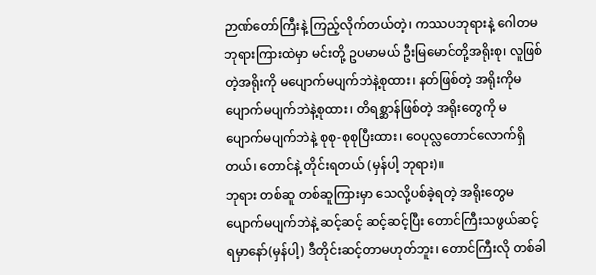ဉာဏ်တော်ကြီးနဲ့ ကြည့်လိုက်တယ်တဲ့၊ ကဿပဘုရားနဲ့ ဂေါတမဘုရားကြားထဲမှာ မင်းတို့ ဥပမာမယ် ဦးမြမောင်တို့အရိုးစု၊ လူဖြစ်တဲ့အရိုးကို မပျောက်မပျက်ဘဲနဲ့စုထား၊ နတ်ဖြစ်တဲ့ အရိုးကိုမပျောက်မပျက်ဘဲနဲ့စုထား၊ တိရစ္ဆာန်ဖြစ်တဲ့ အရိုးတွေကို မပျောက်မပျက်ဘဲနဲ့ စုစု-စုစုပြီးထား၊ ဝေပုလ္လတောင်လောက်ရှိတယ်၊ တောင်နဲ့ တိုင်းရတယ် (မှန်ပါ့ ဘုရား)။
ဘုရား တစ်ဆူ တစ်ဆူကြားမှာ သေလို့ပစ်ခဲ့ရတဲ့ အရိုးတွေမပျောက်မပျက်ဘဲနဲ့ ဆင့်ဆင့် ဆင့်ဆင့်ပြီး တောင်ကြီးသဖွယ်ဆင့်ရမှာနော်(မှန်ပါ့) ဒီတိုင်းဆင့်တာမဟုတ်ဘူး၊ တောင်ကြီးလို တစ်ခါ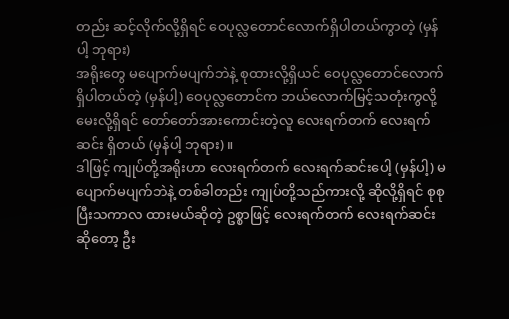တည်း ဆင့်လိုက်လို့ရှိရင် ဝေပုလ္လတောင်လောက်ရှိပါတယ်ကွာတဲ့ (မှန်ပါ့ ဘုရား)
အရိုးတွေ မပျောက်မပျက်ဘဲနဲ့ စုထားလို့ရှိယင် ဝေပုလ္လတောင်လောက်ရှိပါတယ်တဲ့ (မှန်ပါ့) ဝေပုလ္လတောင်က ဘယ်လောက်မြင့်သတုံးကွလို့ မေးလို့ရှိရင် တော်တော်အားကောင်းတဲ့လူ လေးရက်တက် လေးရက်ဆင်း ရှိတယ် (မှန်ပါ့ ဘုရား)။
ဒါဖြင့် ကျုပ်တို့အရိုးဟာ လေးရက်တက် လေးရက်ဆင်းပေါ့ (မှန်ပါ့) မပျောက်မပျက်ဘဲနဲ့ တစ်ခါတည်း ကျုပ်တို့သည်ကားလို့ ဆိုလို့ရှိရင် စုစုပြီးသကာလ ထားမယ်ဆိုတဲ့ ဥစ္စာဖြင့် လေးရက်တက် လေးရက်ဆင်းဆိုတော့ ဦး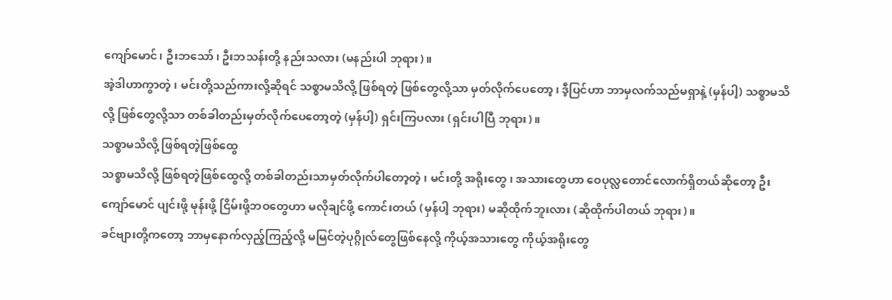ကျော်မောင်၊ ဦးဘသော်၊ ဦးဘသန်းတို့ နည်းသလား (မနည်းပါ ဘုရား)။
အဲ့ဒါဟာကွာတဲ့၊ မင်းတို့သည်ကားလို့ဆိုရင် သစ္စာမသိလို့ ဖြစ်ရတဲ့ ဖြစ်တွေလို့သာ မှတ်လိုက်ပေတော့၊ ဒီ့ပြင်ဟာ ဘာမှလက်သည်မရှာနဲ့ (မှန်ပါ့) သစ္စာမသိလို့ ဖြစ်တွေလို့သာ တစ်ခါတည်းမှတ်လိုက်ပေတော့တဲ့ (မှန်ပါ့) ရှင်းကြပလား (ရှင်းပါပြီ ဘုရား)။
သစ္စာမသိလို့ ဖြစ်ရတဲ့ဖြစ်ထွေ
သစ္စာမသိလို့ ဖြစ်ရတဲ့ဖြစ်ထွေလို့ တစ်ခါတည်းသာမှတ်လိုက်ပါတော့တဲ့၊ မင်းတို့ အရိုးတွေ၊ အသားတွေဟာ ဝေပုလ္လတောင်လောက်ရှိတယ်ဆိုတော့ ဦးကျော်မောင် ပျင်းဖို့ မုန်းဖို့ ငြိမ်းဖို့ဘဝတွေဟာ မလိုချင်ဖို့ ကောင်းတယ် (မှန်ပါ့ ဘုရား) မဆိုထိုက်ဘူးလား (ဆိုထိုက်ပါတယ် ဘုရား)။
ခင်ဗျားတို့ကတော့ ဘာမှနောက်လှည့်ကြည့်လို့ မမြင်တဲ့ပုဂ္ဂိုလ်တွေဖြစ်နေလို့ ကိုယ့်အသားတွေ ကိုယ့်အရိုးတွေ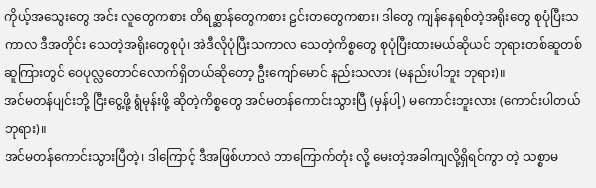ကိုယ့်အသွေးတွေ အင်း လူတွေကစား တိရစ္ဆာန်တွေကစား ဠင်းတတွေကစား၊ ဒါတွေ ကျန်နေရစ်တဲ့အရိုးတွေ စုပုံပြီးသကာလ ဒီအတိုင်း သေတဲ့အရိုးတွေစုပုံ၊ အဲဒီလိုပုံပြီးသကာလ သေတဲ့ကိစ္စတွေ စုပုံပြီးထားမယ်ဆိုယင် ဘုရားတစ်ဆူတစ်ဆူကြားတွင် ဝေပုလ္လတောင်လောက်ရှိတယ်ဆိုတော့ ဦးကျော်မောင် နည်းသလား (မနည်းပါဘူး ဘုရား)။
အင်မတန်ပျင်းဘို့ ငြီးငွေ့ဖို့ ရွံမုန်းဖို့ ဆိုတဲ့ကိစ္စတွေ အင်မတန်ကောင်းသွားပြီ (မှန်ပါ့) မကောင်းဘူးလား (ကောင်းပါတယ် ဘုရား)။
အင်မတန်ကောင်းသွားပြီတဲ့၊ ဒါကြောင့် ဒီအဖြစ်ဟာလဲ ဘာကြောက်တုံး လို့ မေးတဲ့အခါကျလို့ရှိရင်ကွာ တဲ့ သစ္စာမ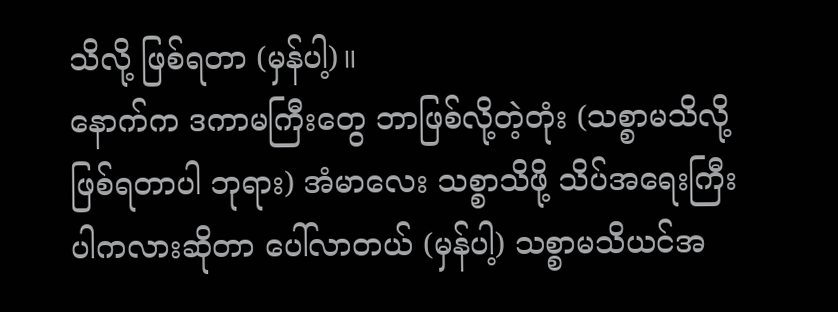သိလို့ ဖြစ်ရတာ (မှန်ပါ့)။
နောက်က ဒကာမကြီးတွေ ဘာဖြစ်လို့တဲ့တုံး (သစ္စာမသိလို့ ဖြစ်ရတာပါ ဘုရား) အံမာလေး သစ္စာသိဖို့ သိပ်အရေးကြီးပါကလားဆိုတာ ပေါ်လာတယ် (မှန်ပါ့) သစ္စာမသိယင်အ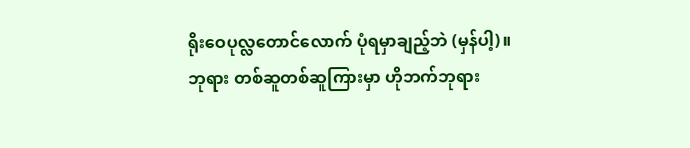ရိုးဝေပုလ္လတောင်လောက် ပုံရမှာချည့်ဘဲ (မှန်ပါ့)။
ဘုရား တစ်ဆူတစ်ဆူကြားမှာ ဟိုဘက်ဘုရား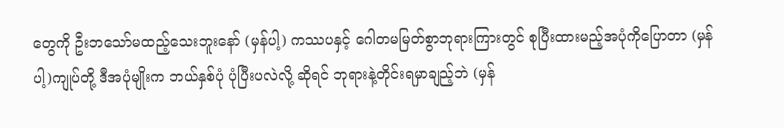တွေကို ဦးဘသော်မထည့်သေးဘူးနော် (မှန်ပါ့) ကဿပနှင့် ဂေါတမမြတ်စွာဘုရားကြားတွင် စုပြီးထားမည့်အပုံကိုပြောတာ (မှန်ပါ့)ကျုပ်တို့ ဒီအပုံမျိုးက ဘယ်နှစ်ပုံ ပုံပြီးပလဲလို့ ဆိုရင် ဘုရားနဲ့တိုင်းရမှာချည့်ဘဲ (မှန်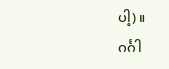ပါ့)။
ဂင်္ဂါ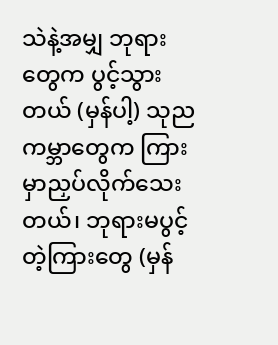သဲနဲ့အမျှ ဘုရားတွေက ပွင့်သွားတယ် (မှန်ပါ့) သုညကမ္ဘာတွေက ကြားမှာညှပ်လိုက်သေးတယ်၊ ဘုရားမပွင့်တဲ့ကြားတွေ (မှန်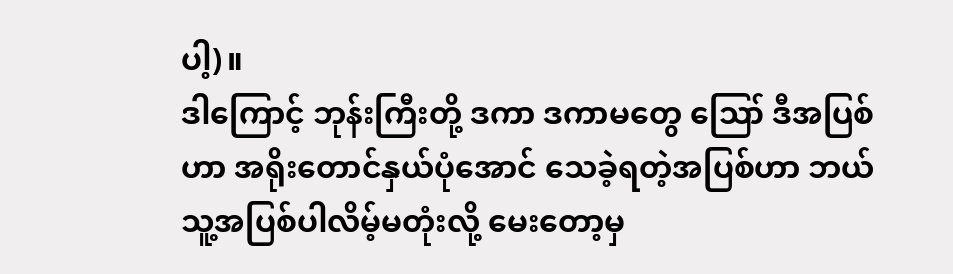ပါ့)။
ဒါကြောင့် ဘုန်းကြီးတို့ ဒကာ ဒကာမတွေ ဪ ဒီအပြစ်ဟာ အရိုးတောင်နှယ်ပုံအောင် သေခဲ့ရတဲ့အပြစ်ဟာ ဘယ်သူ့အပြစ်ပါလိမ့်မတုံးလို့ မေးတော့မှ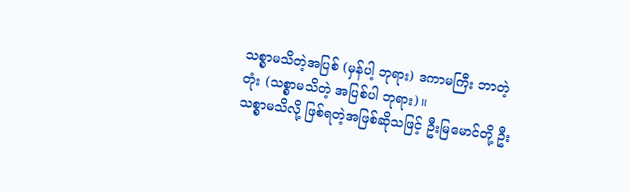သစ္စာမသိတဲ့အပြစ် (မှန်ပါ့ ဘုရား) ဒကာမကြီး ဘာတဲ့တုံး (သစ္စာမသိတဲ့ အပြစ်ပါ ဘုရား)။
သစ္စာမသိလို့ ဖြစ်ရတဲ့အဖြစ်ဆိုသဖြင့် ဦးမြမောင်တို့ ဦး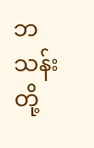ဘသန်းတို့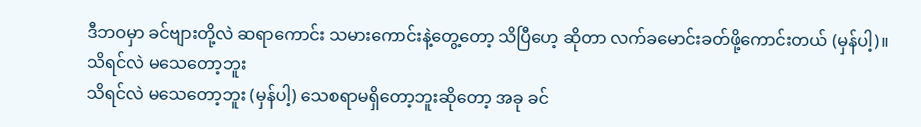ဒီဘဝမှာ ခင်ဗျားတို့လဲ ဆရာကောင်း သမားကောင်းနဲ့တွေ့တော့ သိပြီဟေ့ ဆိုတာ လက်ခမောင်းခတ်ဖို့ကောင်းတယ် (မှန်ပါ့)။
သိရင်လဲ မသေတော့ဘူး
သိရင်လဲ မသေတော့ဘူး (မှန်ပါ့) သေစရာမရှိတော့ဘူးဆိုတော့ အခု ခင်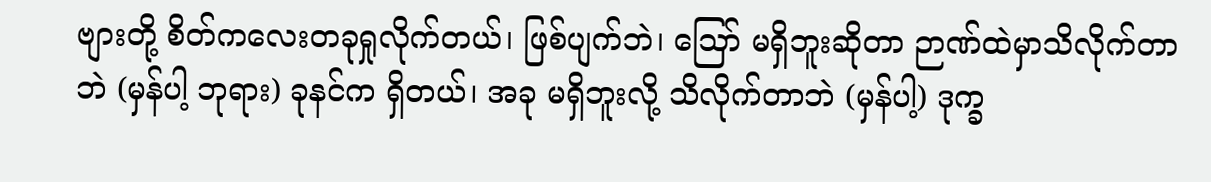ဗျားတို့ စိတ်ကလေးတခုရှုလိုက်တယ်၊ ဖြစ်ပျက်ဘဲ၊ ဪ မရှိဘူးဆိုတာ ဉာဏ်ထဲမှာသိလိုက်တာဘဲ (မှန်ပါ့ ဘုရား) ခုနင်က ရှိတယ်၊ အခု မရှိဘူးလို့ သိလိုက်တာဘဲ (မှန်ပါ့) ဒုက္ခ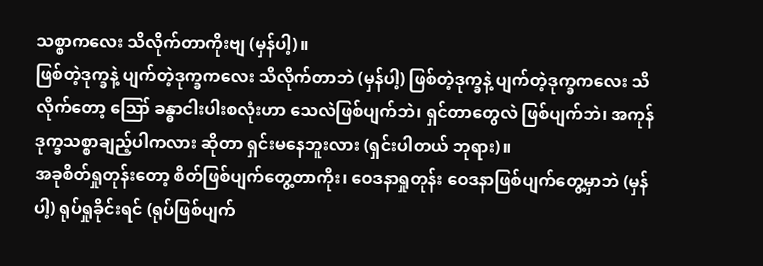သစ္စာကလေး သိလိုက်တာကိုးဗျ (မှန်ပါ့)။
ဖြစ်တဲ့ဒုက္ခနဲ့ ပျက်တဲ့ဒုက္ခကလေး သိလိုက်တာဘဲ (မှန်ပါ့) ဖြစ်တဲ့ဒုက္ခနဲ့ ပျက်တဲ့ဒုက္ခကလေး သိလိုက်တော့ ဪ ခန္ဓာငါးပါးစလုံးဟာ သေလဲဖြစ်ပျက်ဘဲ၊ ရှင်တာတွေလဲ ဖြစ်ပျက်ဘဲ၊ အကုန် ဒုက္ခသစ္စာချည့်ပါကလား ဆိုတာ ရှင်းမနေဘူးလား (ရှင်းပါတယ် ဘုရား)။
အခုစိတ်ရှုတုန်းတော့ စိတ်ဖြစ်ပျက်တွေ့တာကိုး၊ ဝေဒနာရှုတုန်း ဝေဒနာဖြစ်ပျက်တွေ့မှာဘဲ (မှန်ပါ့) ရုပ်ရှုခိုင်းရင် (ရုပ်ဖြစ်ပျက်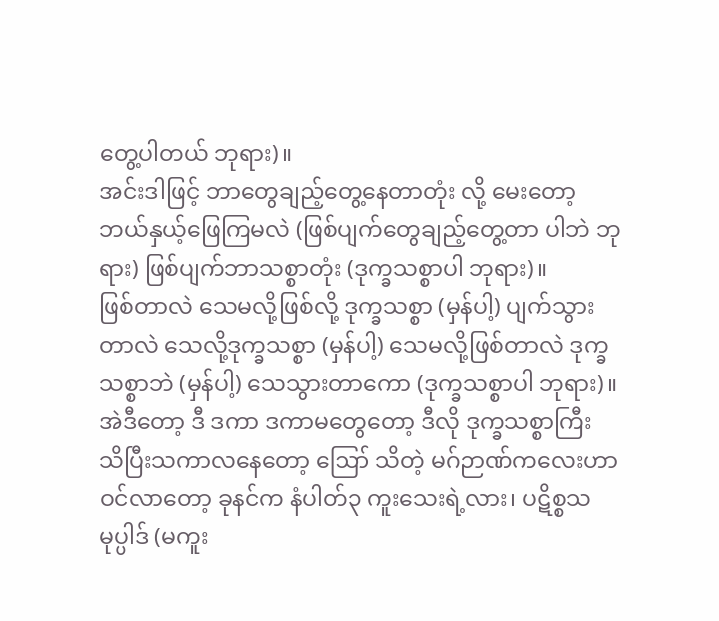တွေ့ပါတယ် ဘုရား)။
အင်းဒါဖြင့် ဘာတွေချည့်တွေ့နေတာတုံး လို့ မေးတော့ ဘယ်နှယ့်ဖြေကြမလဲ (ဖြစ်ပျက်တွေချည့်တွေ့တာ ပါဘဲ ဘုရား) ဖြစ်ပျက်ဘာသစ္စာတုံး (ဒုက္ခသစ္စာပါ ဘုရား)။
ဖြစ်တာလဲ သေမလို့ဖြစ်လို့ ဒုက္ခသစ္စာ (မှန်ပါ့) ပျက်သွားတာလဲ သေလို့ဒုက္ခသစ္စာ (မှန်ပါ့) သေမလို့ဖြစ်တာလဲ ဒုက္ခသစ္စာဘဲ (မှန်ပါ့) သေသွားတာကော (ဒုက္ခသစ္စာပါ ဘုရား)။
အဲဒီတော့ ဒီ ဒကာ ဒကာမတွေတော့ ဒီလို ဒုက္ခသစ္စာကြီး သိပြီးသကာလနေတော့ ဪ သိတဲ့ မဂ်ဉာဏ်ကလေးဟာ ဝင်လာတော့ ခုနင်က နံပါတ်၃ ကူးသေးရဲ့လား၊ ပဋိစ္စသမုပ္ပါဒ် (မကူး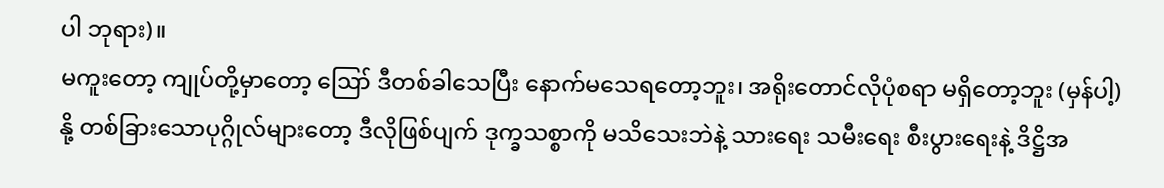ပါ ဘုရား)။
မကူးတော့ ကျုပ်တို့မှာတော့ ဪ ဒီတစ်ခါသေပြီး နောက်မသေရတော့ဘူး၊ အရိုးတောင်လိုပုံစရာ မရှိတော့ဘူး (မှန်ပါ့) နို့ တစ်ခြားသောပုဂ္ဂိုလ်များတော့ ဒီလိုဖြစ်ပျက် ဒုက္ခသစ္စာကို မသိသေးဘဲနဲ့ သားရေး သမီးရေး စီးပွားရေးနဲ့ ဒိဋ္ဌိအ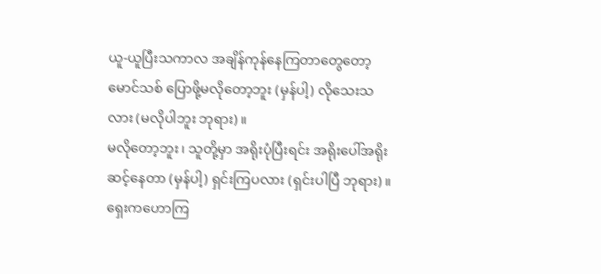ယူ-ယူပြီးသကာလ အချိန်ကုန်နေကြတာတွေတော့ မောင်သစ် ပြောဖို့မလိုတော့ဘူး (မှန်ပါ့) လိုသေးသလား (မလိုပါဘူး ဘုရား)။
မလိုတော့ဘူး၊ သူတို့မှာ အရိုးပုံပြီးရင်း အရိုးပေါ်အရိုးဆင့်နေတာ (မှန်ပါ့) ရှင်းကြပလား (ရှင်းပါပြီ ဘုရား)။
ရှေးကဟောကြ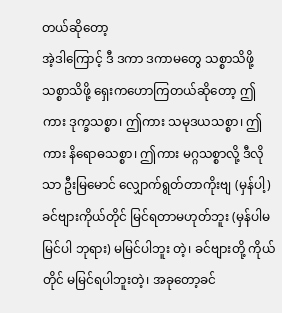တယ်ဆိုတော့
အဲ့ဒါကြောင့် ဒီ ဒကာ ဒကာမတွေ သစ္စာသိဖို့ သစ္စာသိဖို့ ရှေးကဟောကြတယ်ဆိုတော့ ဤကား ဒုက္ခသစ္စာ၊ ဤကား သမုဒယသစ္စာ၊ ဤကား နိရောဓသစ္စာ၊ ဤကား မဂ္ဂသစ္စာလို့ ဒီလိုသာ ဦးမြမောင် လျှောက်ရွတ်တာကိုးဗျ (မှန်ပါ့) ခင်ဗျားကိုယ်တိုင် မြင်ရတာမဟုတ်ဘူး (မှန်ပါမမြင်ပါ ဘုရား) မမြင်ပါဘူး တဲ့၊ ခင်ဗျားတို့ ကိုယ်တိုင် မမြင်ရပါဘူးတဲ့၊ အခုတော့ခင်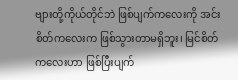ဗျားတို့ကိုယ်တိုင်ဘဲ ဖြစ်ပျက်ကလေးကို အင်း စိတ်ကလေးက ဖြစ်သွားတာမရှိဘူး၊ မြင်စိတ်ကလေးဟာ ဖြစ်ပြီးပျက်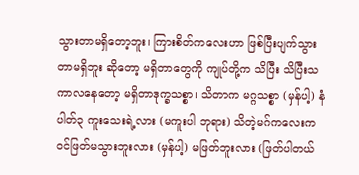သွားတာမရှိတော့ဘူး၊ ကြားစိတ်ကလေးဟာ ဖြစ်ပြီးပျက်သွားတာမရှိဘူး ဆိုတော့ မရှိတာတွေကို ကျုပ်တို့က သိပြီး သိပြီးသကာလနေတော့ မရှိတာဒုက္ခသစ္စာ၊ သိတာက မဂ္ဂသစ္စာ (မှန်ပါ့) နံပါတ်၃ ကူးသေးရဲ့လား (မကူးပါ ဘုရား) သိတဲ့မဂ်ကလေးက ဝင်ဖြတ်မသွားဘူးလား (မှန်ပါ့) မဖြတ်ဘူးလား (ဖြတ်ပါတယ်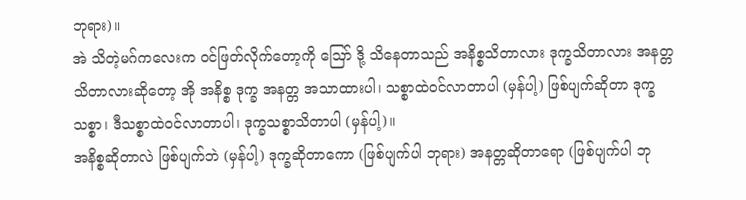ဘုရား)။
အဲ သိတဲ့မဂ်ကလေးက ဝင်ဖြတ်လိုက်တော့ကို ဪ ဒို့ သိနေတာသည် အနိစ္စသိတာလား ဒုက္ခသိတာလား အနတ္တသိတာလားဆိုတော့ အို အနိစ္စ ဒုက္ခ အနတ္တ အသာထားပါ၊ သစ္စာထဲဝင်လာတာပါ (မှန်ပါ့) ဖြစ်ပျက်ဆိုတာ ဒုက္ခသစ္စာ၊ ဒီသစ္စာထဲဝင်လာတာပါ၊ ဒုက္ခသစ္စာသိတာပါ (မှန်ပါ့)။
အနိစ္စဆိုတာလဲ ဖြစ်ပျက်ဘဲ (မှန်ပါ့) ဒုက္ခဆိုတာကော (ဖြစ်ပျက်ပါ ဘုရား) အနတ္တဆိုတာရော (ဖြစ်ပျက်ပါ ဘု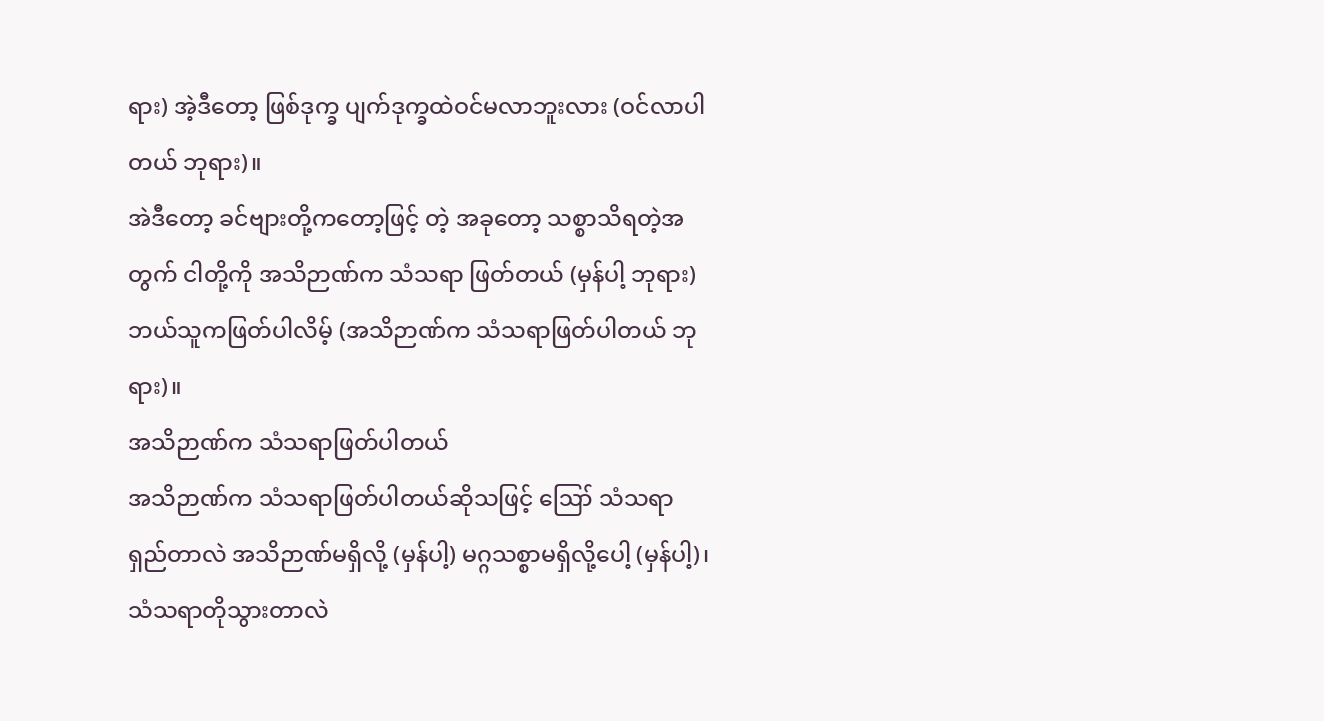ရား) အဲ့ဒီတော့ ဖြစ်ဒုက္ခ ပျက်ဒုက္ခထဲဝင်မလာဘူးလား (ဝင်လာပါတယ် ဘုရား)။
အဲဒီတော့ ခင်ဗျားတို့ကတော့ဖြင့် တဲ့ အခုတော့ သစ္စာသိရတဲ့အတွက် ငါတို့ကို အသိဉာဏ်က သံသရာ ဖြတ်တယ် (မှန်ပါ့ ဘုရား) ဘယ်သူကဖြတ်ပါလိမ့် (အသိဉာဏ်က သံသရာဖြတ်ပါတယ် ဘုရား)။
အသိဉာဏ်က သံသရာဖြတ်ပါတယ်
အသိဉာဏ်က သံသရာဖြတ်ပါတယ်ဆိုသဖြင့် ဪ သံသရာရှည်တာလဲ အသိဉာဏ်မရှိလို့ (မှန်ပါ့) မဂ္ဂသစ္စာမရှိလို့ပေါ့ (မှန်ပါ့)၊ သံသရာတိုသွားတာလဲ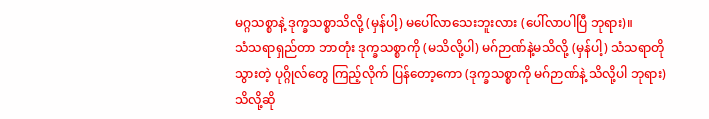မဂ္ဂသစ္စာနဲ့ ဒုက္ခသစ္စာသိလို့ (မှန်ပါ့) မပေါ်လာသေးဘူးလား (ပေါ်လာပါပြီ ဘုရား)။
သံသရာရှည်တာ ဘာတုံး ဒုက္ခသစ္စာကို (မသိလို့ပါ) မဂ်ဉာဏ်နဲ့မသိလို့ (မှန်ပါ့) သံသရာတိုသွားတဲ့ ပုဂ္ဂိုလ်တွေ ကြည့်လိုက် ပြန်တော့ကော (ဒုက္ခသစ္စာကို မဂ်ဉာဏ်နဲ့ သိလို့ပါ ဘုရား) သိလို့ဆို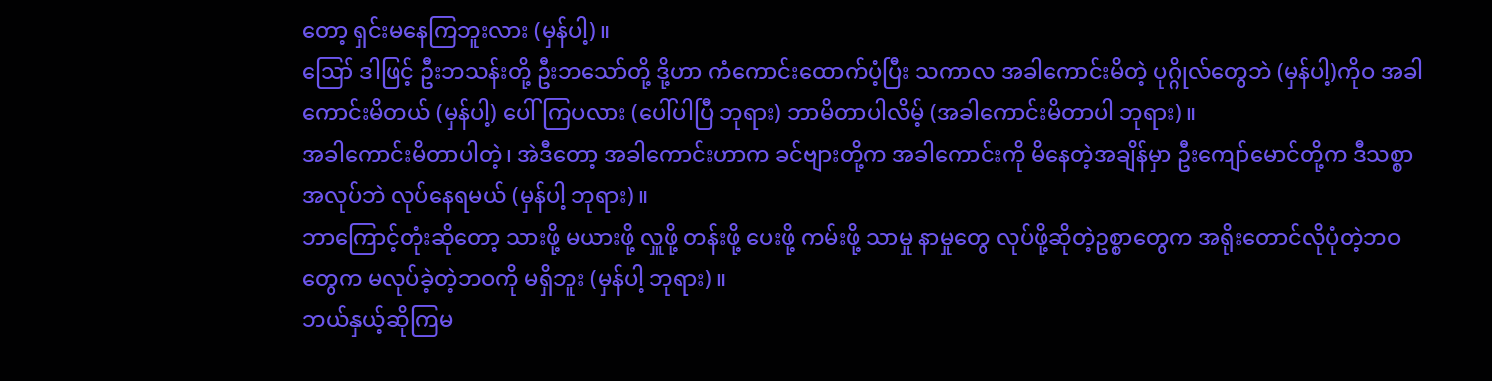တော့ ရှင်းမနေကြဘူးလား (မှန်ပါ့)။
ဪ ဒါဖြင့် ဦးဘသန်းတို့ ဦးဘသော်တို့ ဒို့ဟာ ကံကောင်းထောက်ပံ့ပြီး သကာလ အခါကောင်းမိတဲ့ ပုဂ္ဂိုလ်တွေဘဲ (မှန်ပါ့)ကိုဝ အခါကောင်းမိတယ် (မှန်ပါ့) ပေါ်ကြပလား (ပေါ်ပါပြီ ဘုရား) ဘာမိတာပါလိမ့် (အခါကောင်းမိတာပါ ဘုရား)။
အခါကောင်းမိတာပါတဲ့၊ အဲဒီတော့ အခါကောင်းဟာက ခင်ဗျားတို့က အခါကောင်းကို မိနေတဲ့အချိန်မှာ ဦးကျော်မောင်တို့က ဒီသစ္စာအလုပ်ဘဲ လုပ်နေရမယ် (မှန်ပါ့ ဘုရား)။
ဘာကြောင့်တုံးဆိုတော့ သားဖို့ မယားဖို့ လှူဖို့ တန်းဖို့ ပေးဖို့ ကမ်းဖို့ သာမှု နာမှုတွေ လုပ်ဖို့ဆိုတဲ့ဥစ္စာတွေက အရိုးတောင်လိုပုံတဲ့ဘဝတွေက မလုပ်ခဲ့တဲ့ဘဝကို မရှိဘူး (မှန်ပါ့ ဘုရား)။
ဘယ်နှယ့်ဆိုကြမ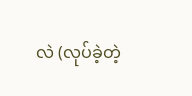လဲ (လုပ်ခဲ့တဲ့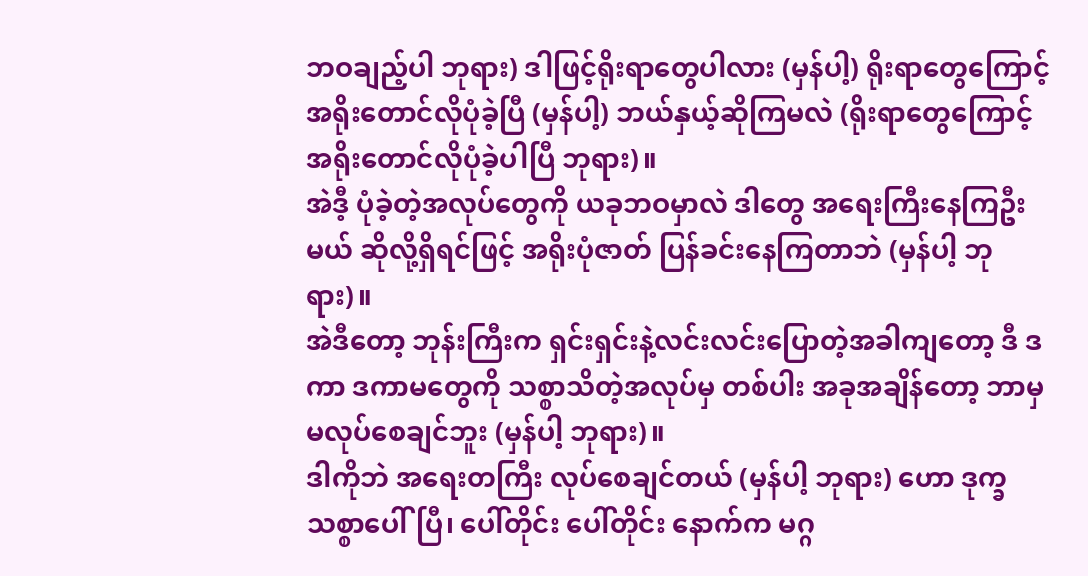ဘဝချည့်ပါ ဘုရား) ဒါဖြင့်ရိုးရာတွေပါလား (မှန်ပါ့) ရိုးရာတွေကြောင့် အရိုးတောင်လိုပုံခဲ့ပြီ (မှန်ပါ့) ဘယ်နှယ့်ဆိုကြမလဲ (ရိုးရာတွေကြောင့် အရိုးတောင်လိုပုံခဲ့ပါပြီ ဘုရား)။
အဲဒီ့ ပုံခဲ့တဲ့အလုပ်တွေကို ယခုဘဝမှာလဲ ဒါတွေ အရေးကြီးနေကြဦးမယ် ဆိုလို့ရှိရင်ဖြင့် အရိုးပုံဇာတ် ပြန်ခင်းနေကြတာဘဲ (မှန်ပါ့ ဘုရား)။
အဲဒီတော့ ဘုန်းကြီးက ရှင်းရှင်းနဲ့လင်းလင်းပြောတဲ့အခါကျတော့ ဒီ ဒကာ ဒကာမတွေကို သစ္စာသိတဲ့အလုပ်မှ တစ်ပါး အခုအချိန်တော့ ဘာမှမလုပ်စေချင်ဘူး (မှန်ပါ့ ဘုရား)။
ဒါကိုဘဲ အရေးတကြီး လုပ်စေချင်တယ် (မှန်ပါ့ ဘုရား) ဟော ဒုက္ခသစ္စာပေါ်ပြီ၊ ပေါ်တိုင်း ပေါ်တိုင်း နောက်က မဂ္ဂ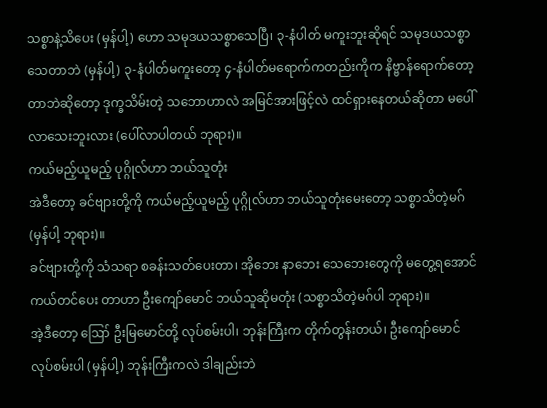သစ္စာနဲ့သိပေး (မှန်ပါ့) ဟော သမုဒယသစ္စာသေပြီ၊ ၃-နံပါတ် မကူးဘူးဆိုရင် သမုဒယသစ္စာ သေတာဘဲ (မှန်ပါ့) ၃-နံပါတ်မကူးတော့ ၄-နံပါတ်မရောက်ကတည်းကိုက နိဗ္ဗာန်ရောက်တော့တာဘဲဆိုတော့ ဒုက္ခသိမ်းတဲ့ သဘောဟာလဲ အမြင်အားဖြင့်လဲ ထင်ရှားနေတယ်ဆိုတာ မပေါ်လာသေးဘူးလား (ပေါ်လာပါတယ် ဘုရား)။
ကယ်မည့်ယူမည့် ပုဂ္ဂိုလ်ဟာ ဘယ်သူတုံး
အဲဒီတော့ ခင်ဗျားတို့ကို ကယ်မည့်ယူမည့် ပုဂ္ဂိုလ်ဟာ ဘယ်သူတုံးမေးတော့ သစ္စာသိတဲ့မဂ် (မှန်ပါ့ ဘုရား)။
ခင်ဗျားတို့ကို သံသရာ စခန်းသတ်ပေးတာ၊ အိုဘေး နာဘေး သေဘေးတွေကို မတွေ့ရအောင် ကယ်တင်ပေး တာဟာ ဦးကျော်မောင် ဘယ်သူဆိုမတုံး (သစ္စာသိတဲ့မဂ်ပါ ဘုရား)။
အဲ့ဒီတော့ ဪ ဦးမြမောင်တို့ လုပ်စမ်းပါ၊ ဘုန်းကြီးက တိုက်တွန်းတယ်၊ ဦးကျော်မောင် လုပ်စမ်းပါ (မှန်ပါ့) ဘုန်းကြီးကလဲ ဒါချည်းဘဲ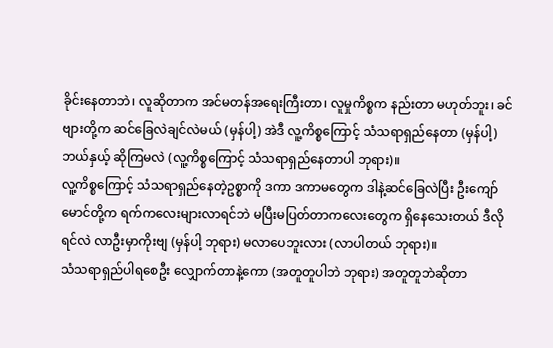ခိုင်းနေတာဘဲ၊ လူဆိုတာက အင်မတန်အရေးကြီးတာ၊ လူမှုကိစ္စက နည်းတာ မဟုတ်ဘူး၊ ခင်ဗျားတို့က ဆင်ခြေလဲချင်လဲမယ် (မှန်ပါ့) အဲဒီ လူ့ကိစ္စကြောင့် သံသရာရှည်နေတာ (မှန်ပါ့) ဘယ်နှယ့် ဆိုကြမလဲ (လူ့ကိစ္စကြောင့် သံသရာရှည်နေတာပါ ဘုရား)။
လူ့ကိစ္စကြောင့် သံသရာရှည်နေတဲ့ဥစ္စာကို ဒကာ ဒကာမတွေက ဒါနဲ့ဆင်ခြေလဲပြီး ဦးကျော်မောင်တို့က ရက်ကလေးများလာရင်ဘဲ မပြီးမပြတ်တာကလေးတွေက ရှိနေသေးတယ် ဒီလိုရင်လဲ လာဦးမှာကိုးဗျ (မှန်ပါ့ ဘုရား) မလာပေဘူးလား (လာပါတယ် ဘုရား)။
သံသရာရှည်ပါရစေဦး လျှောက်တာနဲ့ကော (အတူတူပါဘဲ ဘုရား) အတူတူဘဲဆိုတာ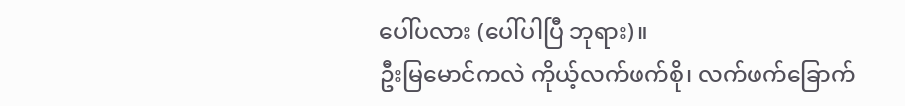ပေါ်ပလား (ပေါ်ပါပြီ ဘုရား)။
ဦးမြမောင်ကလဲ ကိုယ့်လက်ဖက်စို၊ လက်ဖက်ခြောက်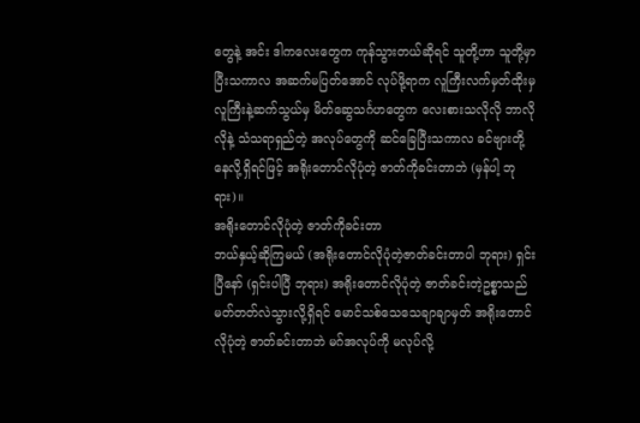တွေနဲ့ အင်း ဒါကလေးတွေက ကုန်သွားတယ်ဆိုရင် သူတို့ဟာ သူတို့မှာပြီးသကာလ အဆက်မပြတ်အောင် လုပ်ဖို့ရာက လူကြီးလက်မှတ်ထိုးမှ လူကြီးနဲ့ဆက်သွယ်မှ မိတ်ဆွေသင်္ဂဟတွေက လေးစားသလိုလို ဘာလိုလိုနဲ့ သံသရာရှည်တဲ့ အလုပ်တွေကို ဆင်ခြေပြီးသကာလ ခင်ဗျားတို့ နေလို့ရှိရင်ဖြင့် အရိုးတောင်လိုပုံတဲ့ ဇာတ်ကိုခင်းတာဘဲ (မှန်ပါ့ ဘုရား)။
အရိုးတောင်လိုပုံတဲ့ ဇာတ်ကိုခင်းတာ
ဘယ်နှယ့်ဆိုကြမယ် (အရိုးတောင်လိုပုံတဲ့ဇာတ်ခင်းတာပါ ဘုရား) ရှင်းပြီနော် (ရှင်းပါပြီ ဘုရား) အရိုးတောင်လိုပုံတဲ့ ဇာတ်ခင်းတဲ့ဥစ္စာသည် မတ်တတ်လဲသွားလို့ရှိရင် မောင်သစ်သေသေချာချာမှတ် အရိုးတောင်လိုပုံတဲ့ ဇာတ်ခင်းတာဘဲ မဂ်အလုပ်ကို မလုပ်လို့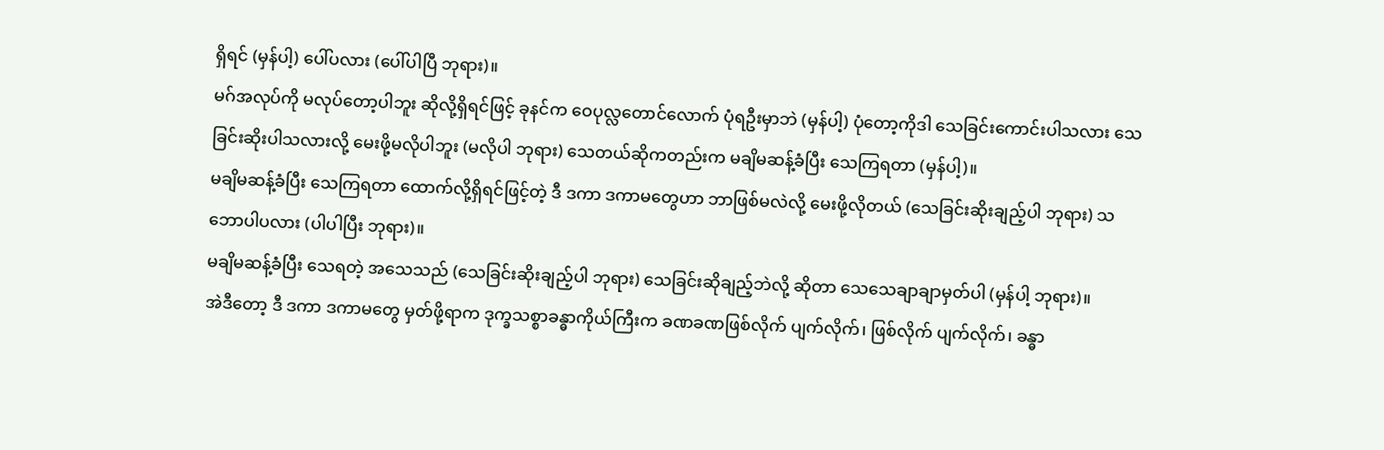ရှိရင် (မှန်ပါ့) ပေါ်ပလား (ပေါ်ပါပြီ ဘုရား)။
မဂ်အလုပ်ကို မလုပ်တော့ပါဘူး ဆိုလို့ရှိရင်ဖြင့် ခုနင်က ဝေပုလ္လတောင်လောက် ပုံရဦးမှာဘဲ (မှန်ပါ့) ပုံတော့ကိုဒါ သေခြင်းကောင်းပါသလား သေခြင်းဆိုးပါသလားလို့ မေးဖို့မလိုပါဘူး (မလိုပါ ဘုရား) သေတယ်ဆိုကတည်းက မချိမဆန့်ခံပြီး သေကြရတာ (မှန်ပါ့)။
မချိမဆန့်ခံပြီး သေကြရတာ ထောက်လို့ရှိရင်ဖြင့်တဲ့ ဒီ ဒကာ ဒကာမတွေဟာ ဘာဖြစ်မလဲလို့ မေးဖို့လိုတယ် (သေခြင်းဆိုးချည့်ပါ ဘုရား) သဘောပါပလား (ပါပါပြီး ဘုရား)။
မချိမဆန့်ခံပြီး သေရတဲ့ အသေသည် (သေခြင်းဆိုးချည့်ပါ ဘုရား) သေခြင်းဆိုချည့်ဘဲလို့ ဆိုတာ သေသေချာချာမှတ်ပါ (မှန်ပါ့ ဘုရား)။
အဲဒီတော့ ဒီ ဒကာ ဒကာမတွေ မှတ်ဖို့ရာက ဒုက္ခသစ္စာခန္ဓာကိုယ်ကြီးက ခဏခဏဖြစ်လိုက် ပျက်လိုက်၊ ဖြစ်လိုက် ပျက်လိုက်၊ ခန္ဓာ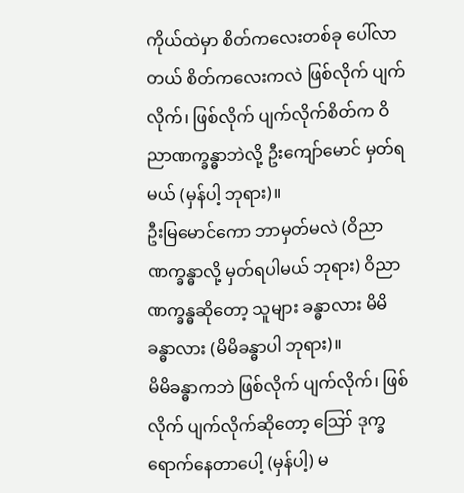ကိုယ်ထဲမှာ စိတ်ကလေးတစ်ခု ပေါ်လာတယ် စိတ်ကလေးကလဲ ဖြစ်လိုက် ပျက်လိုက်၊ ဖြစ်လိုက် ပျက်လိုက်စိတ်က ဝိညာဏက္ခန္ဓာဘဲလို့ ဦးကျော်မောင် မှတ်ရမယ် (မှန်ပါ့ ဘုရား)။
ဦးမြမောင်ကော ဘာမှတ်မလဲ (ဝိညာဏက္ခန္ဓာလို့ မှတ်ရပါမယ် ဘုရား) ဝိညာဏက္ခန္ဓဆိုတော့ သူများ ခန္ဓာလား မိမိခန္ဓာလား (မိမိခန္ဓာပါ ဘုရား)။
မိမိခန္ဓာကဘဲ ဖြစ်လိုက် ပျက်လိုက်၊ ဖြစ်လိုက် ပျက်လိုက်ဆိုတော့ ဪ ဒုက္ခရောက်နေတာပေါ့ (မှန်ပါ့) မ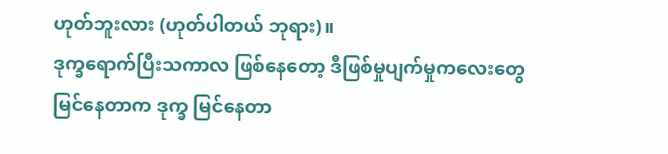ဟုတ်ဘူးလား (ဟုတ်ပါတယ် ဘုရား)။
ဒုက္ခရောက်ပြီးသကာလ ဖြစ်နေတော့ ဒီဖြစ်မှုပျက်မှုကလေးတွေ မြင်နေတာက ဒုက္ခ မြင်နေတာ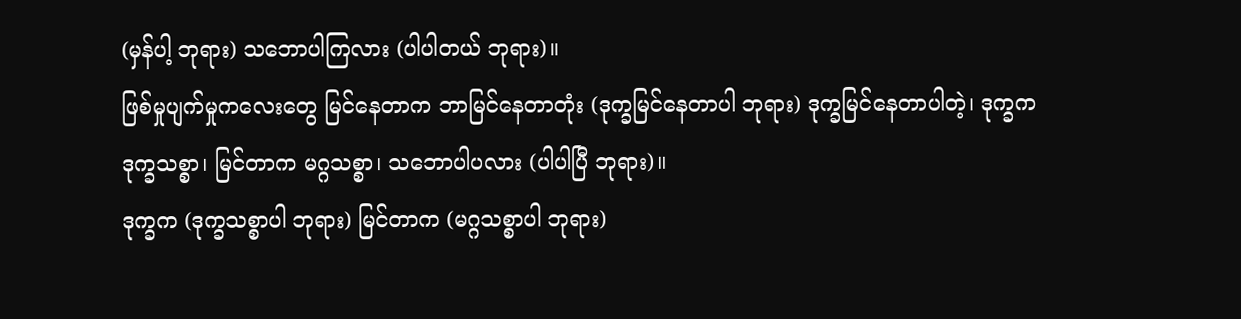(မှန်ပါ့ ဘုရား) သဘောပါကြလား (ပါပါတယ် ဘုရား)။
ဖြစ်မှုပျက်မှုကလေးတွေ မြင်နေတာက ဘာမြင်နေတာတုံး (ဒုက္ခမြင်နေတာပါ ဘုရား) ဒုက္ခမြင်နေတာပါတဲ့၊ ဒုက္ခက ဒုက္ခသစ္စာ၊ မြင်တာက မဂ္ဂသစ္စာ၊ သဘောပါပလား (ပါပါပြီ ဘုရား)။
ဒုက္ခက (ဒုက္ခသစ္စာပါ ဘုရား) မြင်တာက (မဂ္ဂသစ္စာပါ ဘုရား)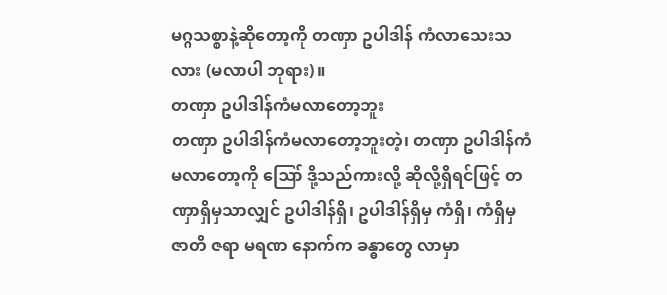မဂ္ဂသစ္စာနဲ့ဆိုတော့ကို တဏှာ ဥပါဒါန် ကံလာသေးသလား (မလာပါ ဘုရား)။
တဏှာ ဥပါဒါန်ကံမလာတော့ဘူး
တဏှာ ဥပါဒါန်ကံမလာတော့ဘူးတဲ့၊ တဏှာ ဥပါဒါန်ကံမလာတော့ကို ဪ ဒို့သည်ကားလို့ ဆိုလို့ရှိရင်ဖြင့် တဏှာရှိမှသာလျှင် ဥပါဒါန်ရှိ၊ ဥပါဒါန်ရှိမှ ကံရှိ၊ ကံရှိမှ ဇာတိ ဇရာ မရဏ နောက်က ခန္ဓာတွေ လာမှာ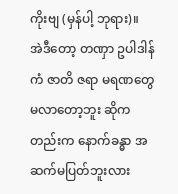ကိုးဗျ (မှန်ပါ့ ဘုရား)။
အဲဒီတော့ တဏှာ ဥပါဒါန် ကံ ဇာတိ ဇရာ မရဏတွေမလာတော့ဘူး ဆိုကတည်းက နောက်ခန္ဓာ အဆက်မပြတ်ဘူးလား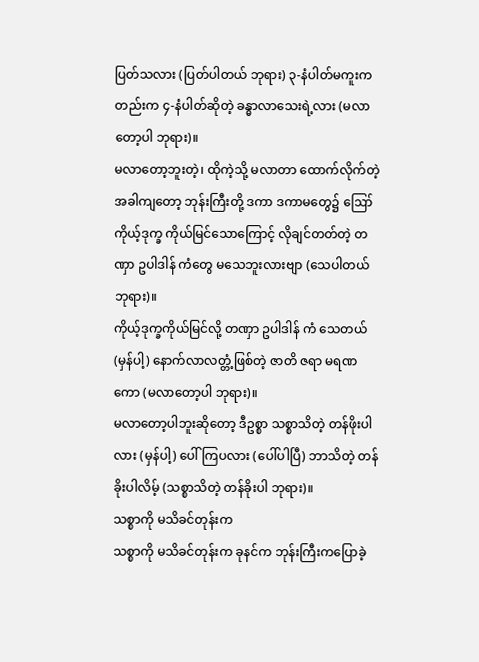ပြတ်သလား (ပြတ်ပါတယ် ဘုရား) ၃-နံပါတ်မကူးကတည်းက ၄-နံပါတ်ဆိုတဲ့ ခန္ဓာလာသေးရဲ့လား (မလာတော့ပါ ဘုရား)။
မလာတော့ဘူးတဲ့၊ ထိုကဲ့သို့ မလာတာ ထောက်လိုက်တဲ့အခါကျတော့ ဘုန်းကြီးတို့ ဒကာ ဒကာမတွေ၌ ဪ ကိုယ့်ဒုက္ခ ကိုယ်မြင်သောကြောင့် လိုချင်တတ်တဲ့ တဏှာ ဥပါဒါန် ကံတွေ မသေဘူးလားဗျာ (သေပါတယ် ဘုရား)။
ကိုယ့်ဒုက္ခကိုယ်မြင်လို့ တဏှာ ဥပါဒါန် ကံ သေတယ် (မှန်ပါ့) နောက်လာလတ္တံ့ဖြစ်တဲ့ ဇာတိ ဇရာ မရဏကော (မလာတော့ပါ ဘုရား)။
မလာတော့ပါဘူးဆိုတော့ ဒီဥစ္စာ သစ္စာသိတဲ့ တန်ဖိုးပါလား (မှန်ပါ့) ပေါ်ကြပလား (ပေါ်ပါပြီ) ဘာသိတဲ့ တန်ခိုးပါလိမ့် (သစ္စာသိတဲ့ တန်ခိုးပါ ဘုရား)။
သစ္စာကို မသိခင်တုန်းက
သစ္စာကို မသိခင်တုန်းက ခုနင်က ဘုန်းကြီးကပြောခဲ့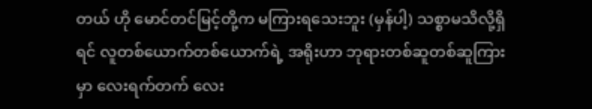တယ် ဟို မောင်တင်မြင့်တို့က မကြားရသေးဘူး (မှန်ပါ့) သစ္စာမသိလို့ရှိရင် လူတစ်ယောက်တစ်ယောက်ရဲ့ အရိုးဟာ ဘုရားတစ်ဆူတစ်ဆူကြားမှာ လေးရက်တက် လေး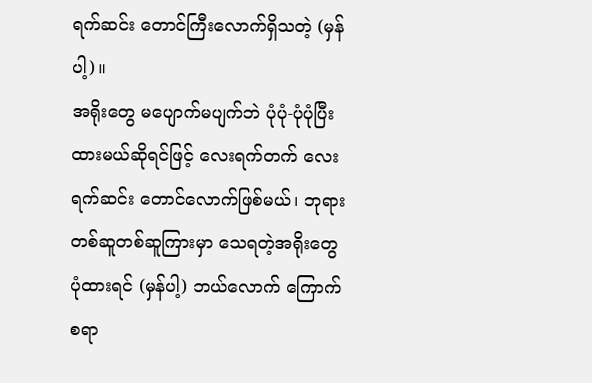ရက်ဆင်း တောင်ကြီးလောက်ရှိသတဲ့ (မှန်ပါ့)။
အရိုးတွေ မပျောက်မပျက်ဘဲ ပုံပုံ-ပုံပုံပြီး ထားမယ်ဆိုရင်ဖြင့် လေးရက်တက် လေးရက်ဆင်း တောင်လောက်ဖြစ်မယ်၊ ဘုရားတစ်ဆူတစ်ဆူကြားမှာ သေရတဲ့အရိုးတွေ ပုံထားရင် (မှန်ပါ့) ဘယ်လောက် ကြောက်စရာ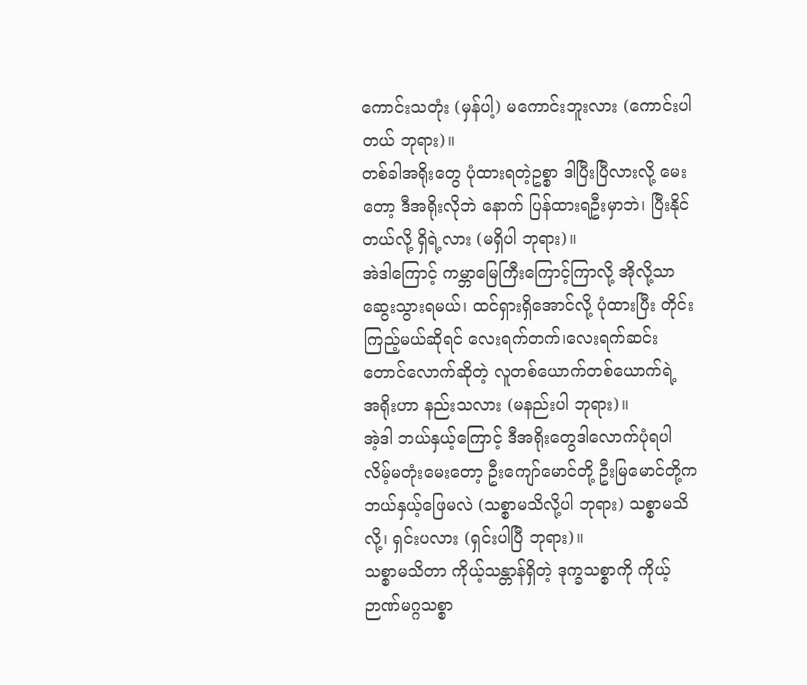ကောင်းသတုံး (မှန်ပါ့) မကောင်းဘူးလား (ကောင်းပါတယ် ဘုရား)။
တစ်ခါအရိုးတွေ ပုံထားရတဲ့ဥစ္စာ ဒါပြီးပြီလားလို့ မေးတော့ ဒီအရိုးလိုဘဲ နောက် ပြန်ထားရဦးမှာဘဲ၊ ပြီးနိုင်တယ်လို့ ရှိရဲ့လား (မရှိပါ ဘုရား)။
အဲဒါကြောင့် ကမ္ဘာမြေကြီးကြောင့်ကြာလို့ အိုလို့သာဆွေးသွားရမယ်၊ ထင်ရှားရှိအောင်လို့ ပုံထားပြီး တိုင်းကြည့်မယ်ဆိုရင် လေးရက်တက်၊လေးရက်ဆင်း တောင်လောက်ဆိုတဲ့ လူတစ်ယောက်တစ်ယောက်ရဲ့ အရိုးဟာ နည်းသလား (မနည်းပါ ဘုရား)။
အဲ့ဒါ ဘယ်နှယ့်ကြောင့် ဒီအရိုးတွေဒါလောက်ပုံရပါလိမ့်မတုံးမေးတော့ ဦးကျော်မောင်တို့ ဦးမြမောင်တို့က ဘယ်နှယ့်ဖြေမလဲ (သစ္စာမသိလို့ပါ ဘုရား) သစ္စာမသိလို့၊ ရှင်းပလား (ရှင်းပါပြီ ဘုရား)။
သစ္စာမသိတာ ကိုယ့်သန္တာန်ရှိတဲ့ ဒုက္ခသစ္စာကို ကိုယ့်ဉာဏ်မဂ္ဂသစ္စာ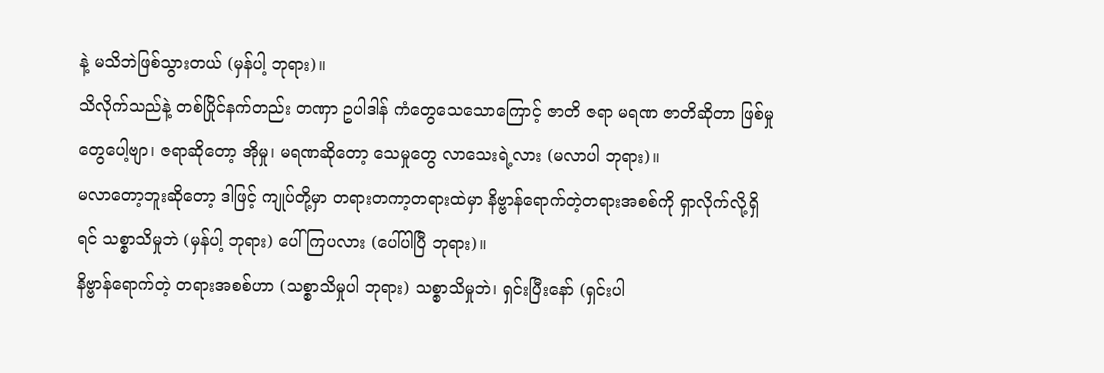နဲ့ မသိဘဲဖြစ်သွားတယ် (မှန်ပါ့ ဘုရား)။
သိလိုက်သည်နဲ့ တစ်ပြိုင်နက်တည်း တဏှာ ဥပါဒါန် ကံတွေသေသောကြောင့် ဇာတိ ဇရာ မရဏ ဇာတိဆိုတာ ဖြစ်မှုတွေပေါ့ဗျာ၊ ဇရာဆိုတော့ အိုမှု၊ မရဏဆိုတော့ သေမှုတွေ လာသေးရဲ့လား (မလာပါ ဘုရား)။
မလာတော့ဘူးဆိုတော့ ဒါဖြင့် ကျုပ်တို့မှာ တရားတကာ့တရားထဲမှာ နိဗ္ဗာန်ရောက်တဲ့တရားအစစ်ကို ရှာလိုက်လို့ရှိရင် သစ္စာသိမှုဘဲ (မှန်ပါ့ ဘုရား) ပေါ်ကြပလား (ပေါ်ပါပြီ ဘုရား)။
နိဗ္ဗာန်ရောက်တဲ့ တရားအစစ်ဟာ (သစ္စာသိမှုပါ ဘုရား) သစ္စာသိမှုဘဲ၊ ရှင်းပြီးနော် (ရှင်းပါ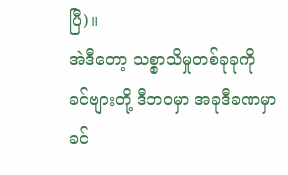ပြီ)။
အဲဒီတော့ သစ္စာသိမှုတစ်ခုခုကို ခင်ဗျားတို့ ဒီဘဝမှာ အခုဒီခဏမှာ ခင်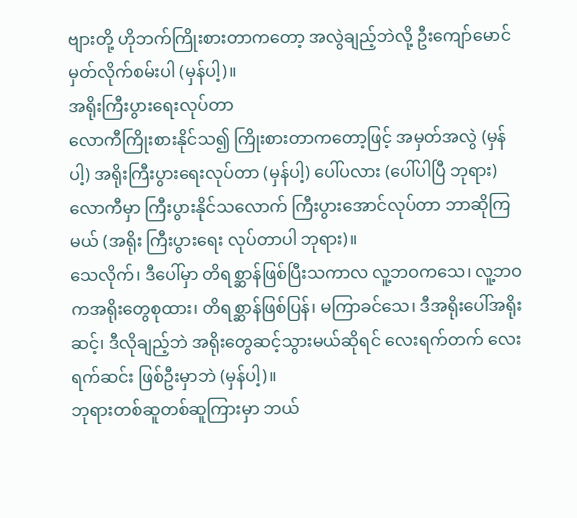ဗျားတို့ ဟိုဘက်ကြိုးစားတာကတော့ အလွဲချည့်ဘဲလို့ ဦးကျော်မောင်မှတ်လိုက်စမ်းပါ (မှန်ပါ့)။
အရိုးကြီးပွားရေးလုပ်တာ
လောကီကြိုးစားနိုင်သ၍ ကြိုးစားတာကတော့ဖြင့် အမှတ်အလွဲ (မှန်ပါ့) အရိုးကြီးပွားရေးလုပ်တာ (မှန်ပါ့) ပေါ်ပလား (ပေါ်ပါပြီ ဘုရား) လောကီမှာ ကြီးပွားနိုင်သလောက် ကြီးပွားအောင်လုပ်တာ ဘာဆိုကြမယ် (အရိုး ကြီးပွားရေး လုပ်တာပါ ဘုရား)။
သေလိုက်၊ ဒီပေါ်မှာ တိရစ္ဆာန်ဖြစ်ပြီးသကာလ လူ့ဘဝကသေ၊ လူ့ဘဝကအရိုးတွေစုထား၊ တိရစ္ဆာန်ဖြစ်ပြန်၊ မကြာခင်သေ၊ ဒီအရိုးပေါ်အရိုးဆင့်၊ ဒီလိုချည့်ဘဲ အရိုးတွေဆင့်သွားမယ်ဆိုရင် လေးရက်တက် လေးရက်ဆင်း ဖြစ်ဦးမှာဘဲ (မှန်ပါ့)။
ဘုရားတစ်ဆူတစ်ဆူကြားမှာ ဘယ်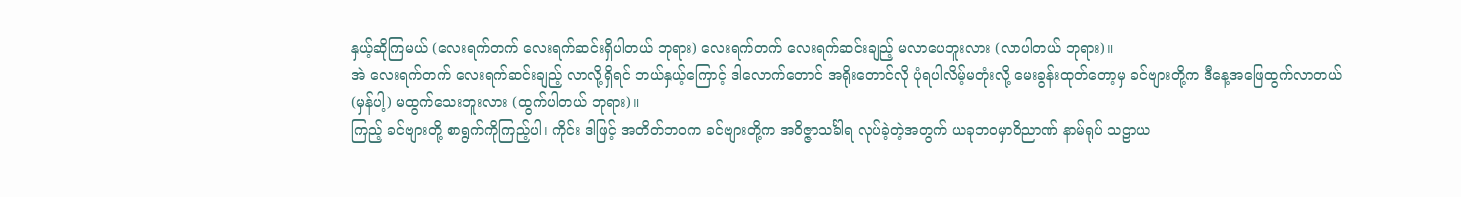နှယ့်ဆိုကြမယ် (လေးရက်တက် လေးရက်ဆင်းရှိပါတယ် ဘုရား) လေးရက်တက် လေးရက်ဆင်းချည့် မလာပေဘူးလား (လာပါတယ် ဘုရား)။
အဲ လေးရက်တက် လေးရက်ဆင်းချည့် လာလို့ရှိရင် ဘယ်နှယ့်ကြောင့် ဒါလောက်တောင် အရိုးတောင်လို ပုံရပါလိမ့်မတုံးလို့ မေးခွန်းထုတ်တော့မှ ခင်ဗျားတို့က ဒီနေ့အဖြေထွက်လာတယ် (မှန်ပါ့) မထွက်သေးဘူးလား (ထွက်ပါတယ် ဘုရား)။
ကြည့် ခင်ဗျားတို့ စာရွက်ကိုကြည့်ပါ၊ ကိုင်း ဒါဖြင့် အတိတ်ဘဝက ခင်ဗျားတို့က အဝိဇ္ဇာသင်္ခါရ လုပ်ခဲ့တဲ့အတွက် ယခုဘဝမှာဝိညာဏ် နာမ်ရုပ် သဠာယ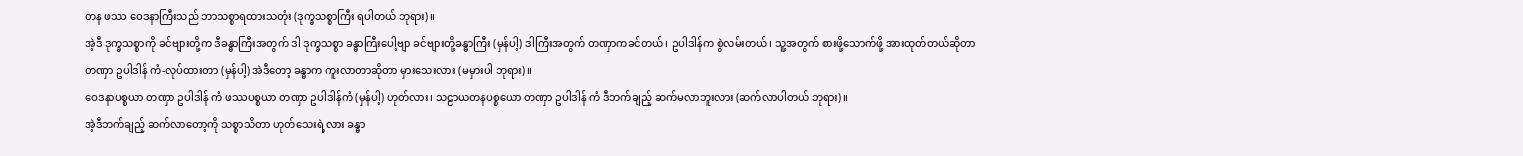တန ဖဿ ဝေဒနာကြီးသည် ဘာသစ္စာရထားသတုံး (ဒုက္ခသစ္စာကြီး ရပါတယ် ဘုရား)။
အဲ့ဒီ ဒုက္ခသစ္စာကို ခင်ဗျားတို့က ဒီခန္ဓာကြီးအတွက် ဒါ ဒုက္ခသစ္စာ ခန္ဓာကြီးပေါ့ဗျာ ခင်ဗျားတို့ခန္ဓာကြီး (မှန်ပါ့) ဒါကြီးအတွက် တဏှာကခင်တယ်၊ ဥပါဒါန်က စွဲလမ်းတယ်၊ သူ့အတွက် စားဖို့သောက်ဖို့ အားထုတ်တယ်ဆိုတာ တဏှာ ဥပါဒါန် ကံ-လုပ်ထားတာ (မှန်ပါ့) အဲဒီတော့ ခန္ဓာက ကူးလာတာဆိုတာ မှားသေးလား (မမှားပါ ဘုရား)။
ဝေဒနာပစ္စယာ တဏှာ ဥပါဒါန် ကံ ဖဿပစ္စယာ တဏှာ ဥပါဒါန်ကံ (မှန်ပါ့) ဟုတ်လား၊ သဠာယတနပစ္စယော တဏှာ ဥပါဒါန် ကံ ဒီဘက်ချည့် ဆက်မလာဘူးလား (ဆက်လာပါတယ် ဘုရား)။
အဲ့ဒီဘက်ချည့် ဆက်လာတော့ကို သစ္စာသိတာ ဟုတ်သေးရဲ့လား ခန္ဓာ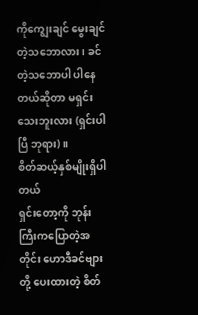ကိုကျွေးချင် မွေးချင်တဲ့သဘောလား၊ ခင်တဲ့သဘောပါ ပါနေတယ်ဆိုတာ မရှင်းသေးဘူးလား (ရှင်းပါပြီ ဘုရား)။
စိတ်ဆယ့်နှစ်မျိုးရှိပါတယ်
ရှင်းတော့ကို ဘုန်းကြီးကပြောတဲ့အတိုင်း ဟောဒီခင်ဗျားတို့ ပေးထားတဲ့ စိတ်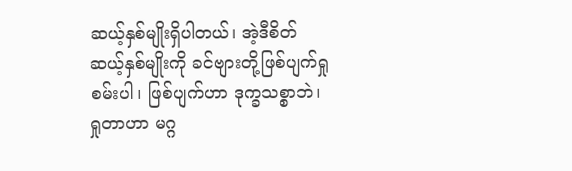ဆယ့်နှစ်မျိုးရှိပါတယ်၊ အဲ့ဒီစိတ် ဆယ့်နှစ်မျိုးကို ခင်ဗျားတို့ဖြစ်ပျက်ရှုစမ်းပါ၊ ဖြစ်ပျက်ဟာ ဒုက္ခသစ္စာဘဲ၊ ရှုတာဟာ မဂ္ဂ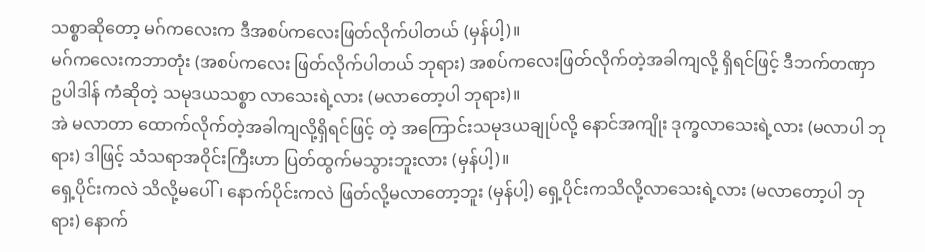သစ္စာဆိုတော့ မဂ်ကလေးက ဒီအစပ်ကလေးဖြတ်လိုက်ပါတယ် (မှန်ပါ့)။
မဂ်ကလေးကဘာတုံး (အစပ်ကလေး ဖြတ်လိုက်ပါတယ် ဘုရား) အစပ်ကလေးဖြတ်လိုက်တဲ့အခါကျလို့ ရှိရင်ဖြင့် ဒီဘက်တဏှာ ဥပါဒါန် ကံဆိုတဲ့ သမုဒယသစ္စာ လာသေးရဲ့လား (မလာတော့ပါ ဘုရား)။
အဲ မလာတာ ထောက်လိုက်တဲ့အခါကျလို့ရှိရင်ဖြင့် တဲ့ အကြောင်းသမုဒယချုပ်လို့ နောင်အကျိုး ဒုက္ခလာသေးရဲ့လား (မလာပါ ဘုရား) ဒါဖြင့် သံသရာအဝိုင်းကြီးဟာ ပြတ်ထွက်မသွားဘူးလား (မှန်ပါ့)။
ရှေ့ပိုင်းကလဲ သိလို့မပေါ်၊ နောက်ပိုင်းကလဲ ဖြတ်လို့မလာတော့ဘူး (မှန်ပါ့) ရှေ့ပိုင်းကသိလို့လာသေးရဲ့လား (မလာတော့ပါ ဘုရား) နောက်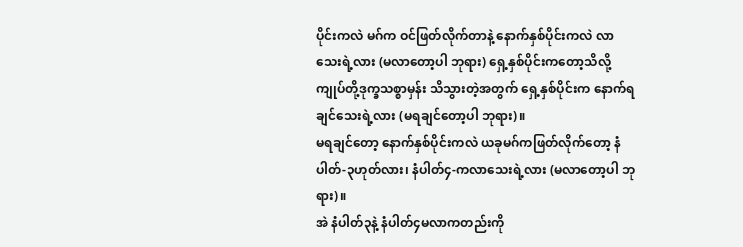ပိုင်းကလဲ မဂ်က ဝင်ဖြတ်လိုက်တာနဲ့ နောက်နှစ်ပိုင်းကလဲ လာသေးရဲ့လား (မလာတော့ပါ ဘုရား) ရှေ့နှစ်ပိုင်းကတော့သိလို့ ကျုပ်တို့ဒုက္ခသစ္စာမှန်း သိသွားတဲ့အတွက် ရှေ့နှစ်ပိုင်းက နောက်ရချင်သေးရဲ့လား (မရချင်တော့ပါ ဘုရား)။
မရချင်တော့ နောက်နှစ်ပိုင်းကလဲ ယခုမဂ်ကဖြတ်လိုက်တော့ နံပါတ်-၃ဟုတ်လား၊ နံပါတ်၄-ကလာသေးရဲ့လား (မလာတော့ပါ ဘုရား)။
အဲ နံပါတ်၃နဲ့ နံပါတ်၄မလာကတည်းကို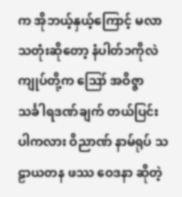က အိုဘယ့်နှယ့်ကြောင့် မလာသတုံးဆိုတော့ နံပါတ်၁ကိုလဲ ကျုပ်တို့က ဪ အဝိဇ္ဇာသင်္ခါရဒဏ်ချက် တယ်ပြင်းပါကလား ဝိညာဏ် နာမ်ရုပ် သဠာယတန ဖဿ ဝေဒနာ ဆိုတဲ့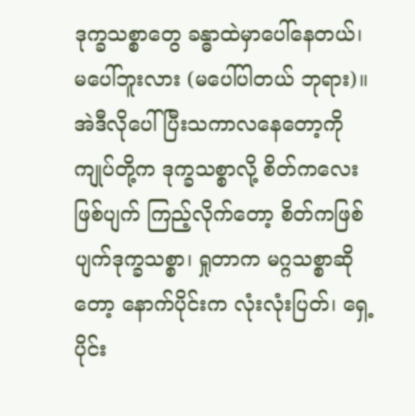ဒုက္ခသစ္စာတွေ ခန္ဓာထဲမှာပေါ်နေတယ်၊ မပေါ်ဘူးလား (မပေါ်ပါတယ် ဘုရား)။
အဲဒီလိုပေါ်ပြီးသကာလနေတော့ကို ကျုပ်တို့က ဒုက္ခသစ္စာလို့ စိတ်ကလေးဖြစ်ပျက် ကြည့်လိုက်တော့ စိတ်ကဖြစ်ပျက်ဒုက္ခသစ္စာ၊ ရှုတာက မဂ္ဂသစ္စာဆိုတော့ နောက်ပိုင်းက လုံးလုံးပြတ်၊ ရှေ့ပိုင်း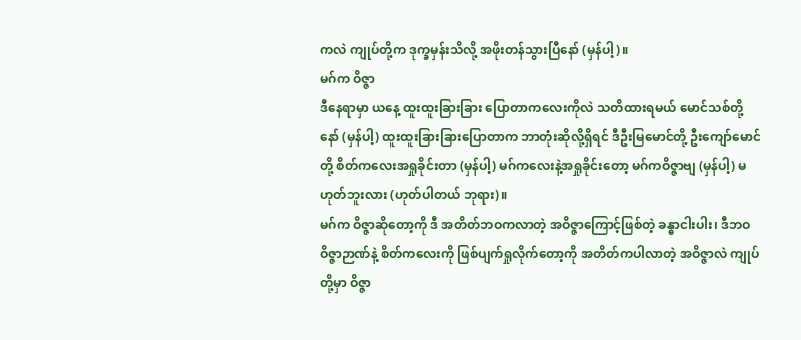ကလဲ ကျုပ်တို့က ဒုက္ခမှန်းသိလို့ အဖိုးတန်သွားပြီနော် (မှန်ပါ့)။
မဂ်က ဝိဇ္ဇာ
ဒီနေရာမှာ ယနေ့ ထူးထူးခြားခြား ပြောတာကလေးကိုလဲ သတိထားရမယ် မောင်သစ်တို့နော် (မှန်ပါ့) ထူးထူးခြားခြားပြောတာက ဘာတုံးဆိုလို့ရှိရင် ဒီဦးမြမောင်တို့ ဦးကျော်မောင်တို့ စိတ်ကလေးအရှုခိုင်းတာ (မှန်ပါ့) မဂ်ကလေးနဲ့အရှုခိုင်းတော့ မဂ်ကဝိဇ္ဇာဗျ (မှန်ပါ့) မဟုတ်ဘူးလား (ဟုတ်ပါတယ် ဘုရား)။
မဂ်က ဝိဇ္ဇာဆိုတော့ကို ဒီ အတိတ်ဘဝကလာတဲ့ အဝိဇ္ဇာကြောင့်ဖြစ်တဲ့ ခန္ဓာငါးပါး၊ ဒီဘဝဝိဇ္ဇာဉာဏ်နဲ့ စိတ်ကလေးကို ဖြစ်ပျက်ရှုလိုက်တော့ကို အတိတ်ကပါလာတဲ့ အဝိဇ္ဇာလဲ ကျုပ်တို့မှာ ဝိဇ္ဇာ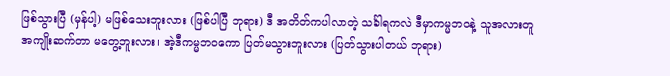ဖြစ်သွားပြီ (မှန်ပါ့) မဖြစ်သေးဘူးလား (ဖြစ်ပါပြီ ဘုရား) ဒီ အတိတ်ကပါလာတဲ့ သင်္ခါရကလဲ ဒီမှာကမ္မဘဝနဲ့ သူအလားတူ အကျိုးဆက်တာ မတွေ့ဘူးလား၊ အဲ့ဒီကမ္မဘဝကော ပြတ်မသွားဘူးလား (ပြတ်သွားပါတယ် ဘုရား)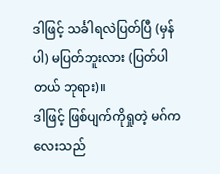ဒါဖြင့် သင်္ခါရလဲပြတ်ပြီ (မှန်ပါ) မပြတ်ဘူးလား (ပြတ်ပါတယ် ဘုရား)။
ဒါဖြင့် ဖြစ်ပျက်ကိုရှုတဲ့ မဂ်ကလေးသည်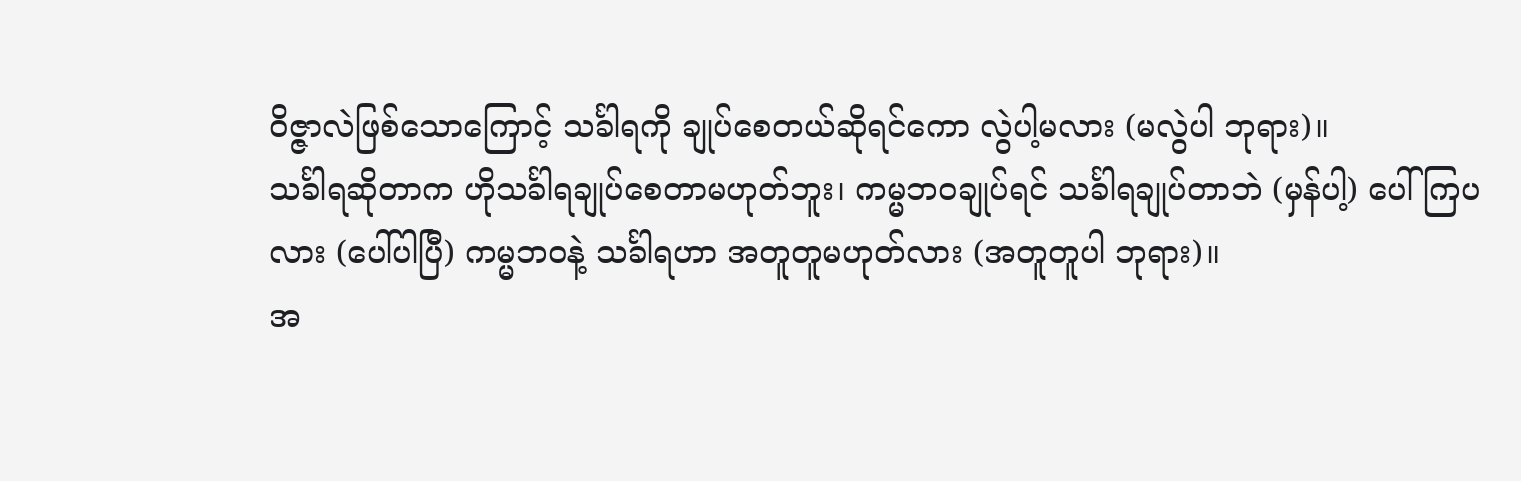ဝိဇ္ဇာလဲဖြစ်သောကြောင့် သင်္ခါရကို ချုပ်စေတယ်ဆိုရင်ကော လွဲပါ့မလား (မလွဲပါ ဘုရား)။
သင်္ခါရဆိုတာက ဟိုသင်္ခါရချုပ်စေတာမဟုတ်ဘူး၊ ကမ္မဘဝချုပ်ရင် သင်္ခါရချုပ်တာဘဲ (မှန်ပါ့) ပေါ်ကြပလား (ပေါ်ပါပြီ) ကမ္မဘဝနဲ့ သင်္ခါရဟာ အတူတူမဟုတ်လား (အတူတူပါ ဘုရား)။
အ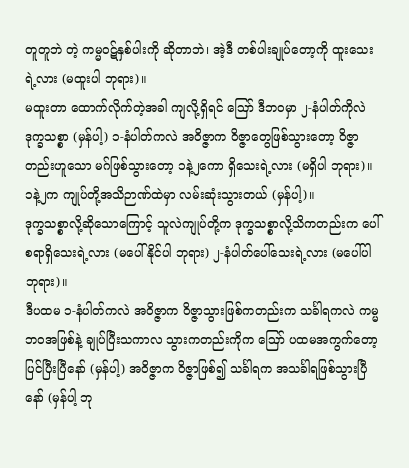တူတူဘဲ တဲ့ ကမ္မဝဋ်နှစ်ပါးကို ဆိုတာဘဲ၊ အဲ့ဒီ တစ်ပါးချုပ်တော့ကို ထူးသေးရဲ့လား (မထူးပါ ဘုရား)။
မထူးတာ ထောက်လိုက်တဲ့အခါ ကျလို့ရှိရင် ဪ ဒီဘဝမှာ ၂-နံပါတ်ကိုလဲ ဒုက္ခသစ္စာ (မှန်ပါ့) ၁-နံပါတ်ကလဲ အဝိဇ္ဇာက ဝိဇ္ဇာတွေဖြစ်သွားတော့ ဝိဇ္ဇာတည်းဟူသော မဂ်ဖြစ်သွားတော့ ၁နဲ့၂ကော ရှိသေးရဲ့လား (မရှိပါ ဘုရား)။
၁နဲ့၂က ကျုပ်တို့အသိဉာဏ်ထဲမှာ လမ်းဆုံးသွားတယ် (မှန်ပါ့)။
ဒုက္ခသစ္စာလို့ဆိုသောကြောင့် သူလဲကျုပ်တို့က ဒုက္ခသစ္စာလို့သိကတည်းက ပေါ်စရာရှိသေးရဲ့လား (မပေါ်နိုင်ပါ ဘုရား) ၂-နံပါတ်ပေါ်သေးရဲ့လား (မပေါ်ပါ ဘုရား)။
ဒီပထမ ၁-နံပါတ်ကလဲ အဝိဇ္ဇာက ဝိဇ္ဇာသွားဖြစ်ကတည်းက သင်္ခါရကလဲ ကမ္မဘဝအဖြစ်နဲ့ ချုပ်ပြီးသကာလ သွားကတည်းကိုက ဪ ပထမအကွက်တော့ ပြင်ပြီးပြီနော် (မှန်ပါ့) အဝိဇ္ဇာက ဝိဇ္ဇာဖြစ်၍ သင်္ခါရက အသင်္ခါရဖြစ်သွားပြီနော် (မှန်ပါ့ ဘု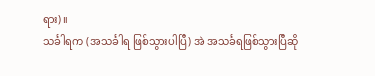ရား)။
သင်္ခါရက (အသင်္ခါရ ဖြစ်သွားပါပြီ) အဲ အသင်္ခရဖြစ်သွားပြီဆို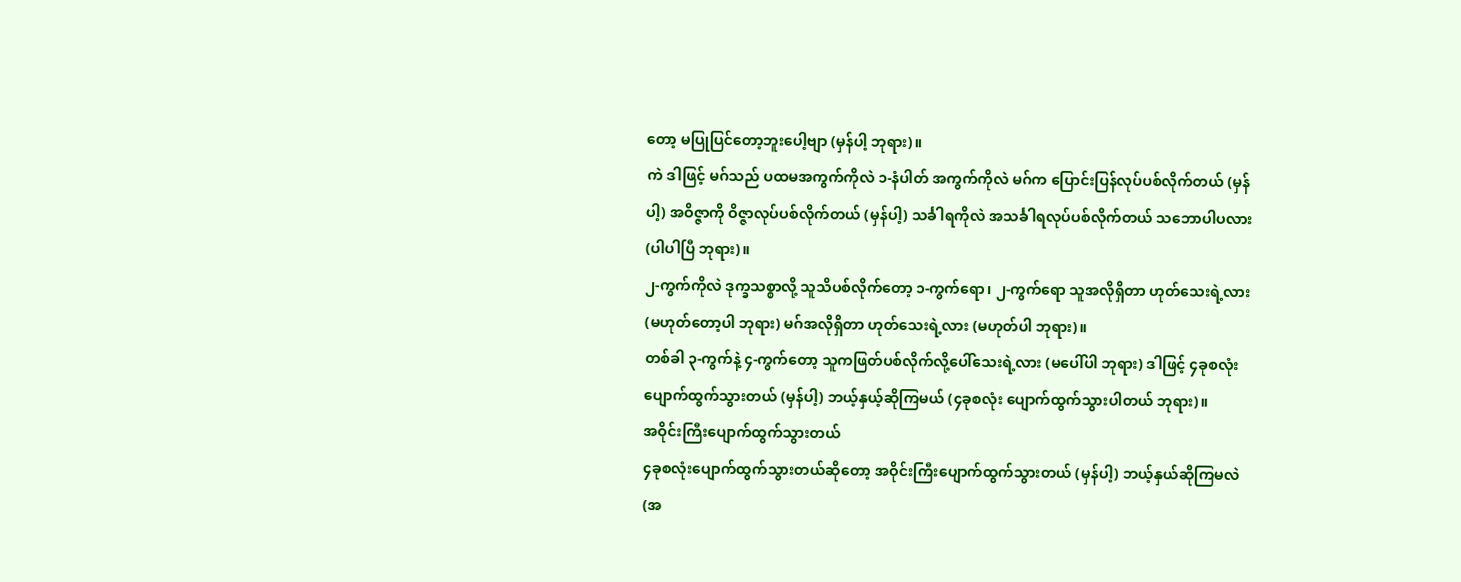တော့ မပြုပြင်တော့ဘူးပေါ့ဗျာ (မှန်ပါ့ ဘုရား)။
ကဲ ဒါဖြင့် မဂ်သည် ပထမအကွက်ကိုလဲ ၁-နံပါတ် အကွက်ကိုလဲ မဂ်က ပြောင်းပြန်လုပ်ပစ်လိုက်တယ် (မှန်ပါ့) အဝိဇ္ဇာကို ဝိဇ္ဇာလုပ်ပစ်လိုက်တယ် (မှန်ပါ့) သင်္ခါရကိုလဲ အသင်္ခါရလုပ်ပစ်လိုက်တယ် သဘောပါပလား (ပါပါပြီ ဘုရား)။
၂-ကွက်ကိုလဲ ဒုက္ခသစ္စာလို့ သူသိပစ်လိုက်တော့ ၁-ကွက်ရော၊ ၂-ကွက်ရော သူအလိုရှိတာ ဟုတ်သေးရဲ့လား (မဟုတ်တော့ပါ ဘုရား) မဂ်အလိုရှိတာ ဟုတ်သေးရဲ့လား (မဟုတ်ပါ ဘုရား)။
တစ်ခါ ၃-ကွက်နဲ့ ၄-ကွက်တော့ သူကဖြတ်ပစ်လိုက်လို့ပေါ်သေးရဲ့လား (မပေါ်ပါ ဘုရား) ဒါဖြင့် ၄ခုစလုံးပျောက်ထွက်သွားတယ် (မှန်ပါ့) ဘယ့်နှယ့်ဆိုကြမယ် (၄ခုစလုံး ပျောက်ထွက်သွားပါတယ် ဘုရား)။
အဝိုင်းကြီးပျောက်ထွက်သွားတယ်
၄ခုစလုံးပျောက်ထွက်သွားတယ်ဆိုတော့ အဝိုင်းကြီးပျောက်ထွက်သွားတယ် (မှန်ပါ့) ဘယ့်နှယ်ဆိုကြမလဲ (အ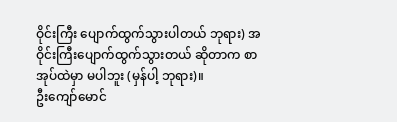ဝိုင်းကြီး ပျောက်ထွက်သွားပါတယ် ဘုရား) အဝိုင်းကြီးပျောက်ထွက်သွားတယ် ဆိုတာက စာအုပ်ထဲမှာ မပါဘူး (မှန်ပါ့ ဘုရား)။
ဦးကျော်မောင်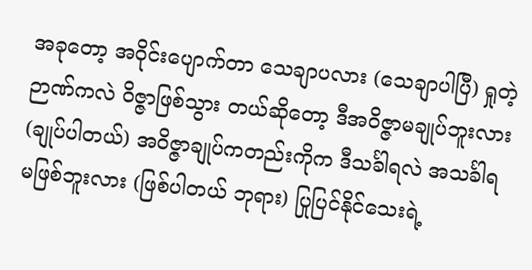အခုတော့ အဝိုင်းပျောက်တာ သေချာပလား (သေချာပါပြီ) ရှုတဲ့ဉာဏ်ကလဲ ဝိဇ္ဇာဖြစ်သွား တယ်ဆိုတော့ ဒီအဝိဇ္ဇာမချုပ်ဘူးလား (ချုပ်ပါတယ်) အဝိဇ္ဇာချုပ်ကတည်းကိုက ဒီသင်္ခါရလဲ အသင်္ခါရမဖြစ်ဘူးလား (ဖြစ်ပါတယ် ဘုရား) ပြုပြင်နိုင်သေးရဲ့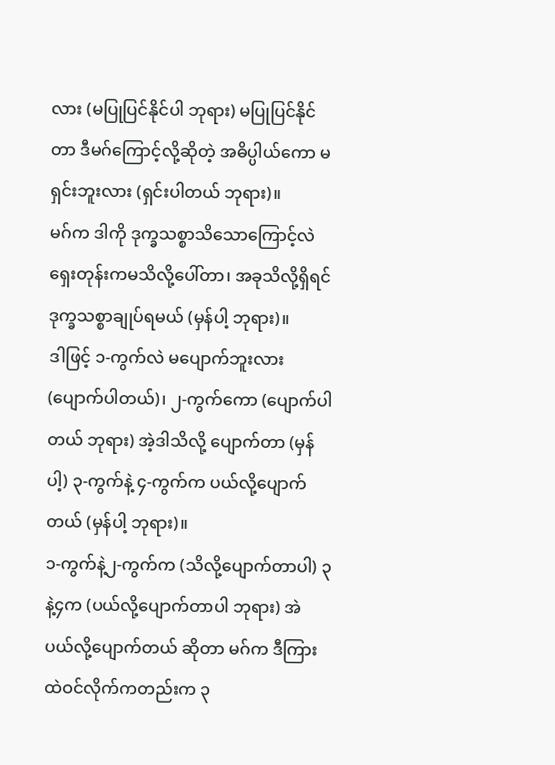လား (မပြုပြင်နိုင်ပါ ဘုရား) မပြုပြင်နိုင်တာ ဒီမဂ်ကြောင့်လို့ဆိုတဲ့ အဓိပ္ပါယ်ကော မရှင်းဘူးလား (ရှင်းပါတယ် ဘုရား)။
မဂ်က ဒါကို ဒုက္ခသစ္စာသိသောကြောင့်လဲ ရှေးတုန်းကမသိလို့ပေါ်တာ၊ အခုသိလို့ရှိရင် ဒုက္ခသစ္စာချုပ်ရမယ် (မှန်ပါ့ ဘုရား)။
ဒါဖြင့် ၁-ကွက်လဲ မပျောက်ဘူးလား (ပျောက်ပါတယ်)၊ ၂-ကွက်ကော (ပျောက်ပါတယ် ဘုရား) အဲ့ဒါသိလို့ ပျောက်တာ (မှန်ပါ့) ၃-ကွက်နဲ့ ၄-ကွက်က ပယ်လို့ပျောက်တယ် (မှန်ပါ့ ဘုရား)။
၁-ကွက်နဲ့၂-ကွက်က (သိလို့ပျောက်တာပါ) ၃နဲ့၄က (ပယ်လို့ပျောက်တာပါ ဘုရား) အဲ ပယ်လို့ပျောက်တယ် ဆိုတာ မဂ်က ဒီကြားထဲဝင်လိုက်ကတည်းက ၃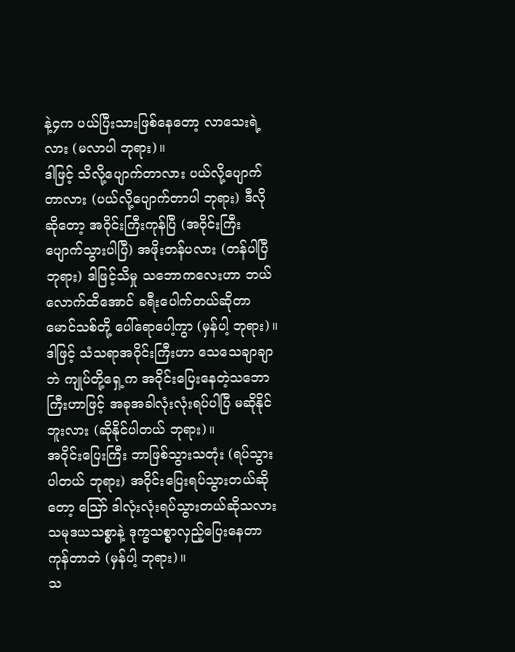နဲ့၄က ပယ်ပြီးသားဖြစ်နေတော့ လာသေးရဲ့လား (မလာပါ ဘုရား)။
ဒါဖြင့် သိလို့ပျောက်တာလား ပယ်လို့ပျောက်တာလား (ပယ်လို့ပျောက်တာပါ ဘုရား) ဒီလိုဆိုတော့ အဝိုင်းကြီးကုန်ပြီ (အဝိုင်းကြီး ပျောက်သွားပါပြီ) အဖိုးတန်ပလား (တန်ပါပြီ ဘုရား) ဒါဖြင့်သိမှု သဘောကလေးဟာ ဘယ်လောက်ထိအောင် ခရီးပေါက်တယ်ဆိုတာ မောင်သစ်တို့ ပေါ်ရောပေါ့ကွာ (မှန်ပါ့ ဘုရား)။
ဒါဖြင့် သံသရာအဝိုင်းကြီးဟာ သေသေချာချာဘဲ ကျုပ်တို့ရှေ့က အဝိုင်းပြေးနေတဲ့သဘောကြီးဟာဖြင့် အခုအခါလုံးလုံးရပ်ပါပြီ မဆိုနိုင်ဘူးလား (ဆိုနိုင်ပါတယ် ဘုရား)။
အဝိုင်းပြေးကြီး ဘာဖြစ်သွားသတုံး (ရပ်သွားပါတယ် ဘုရား) အဝိုင်းပြေးရပ်သွားတယ်ဆိုတော့ ဪ ဒါလုံးလုံးရပ်သွားတယ်ဆိုသလား သမုဒယသစ္စာနဲ့ ဒုက္ခသစ္စာလှည့်ပြေးနေတာ ကုန်တာဘဲ (မှန်ပါ့ ဘုရား)။
သ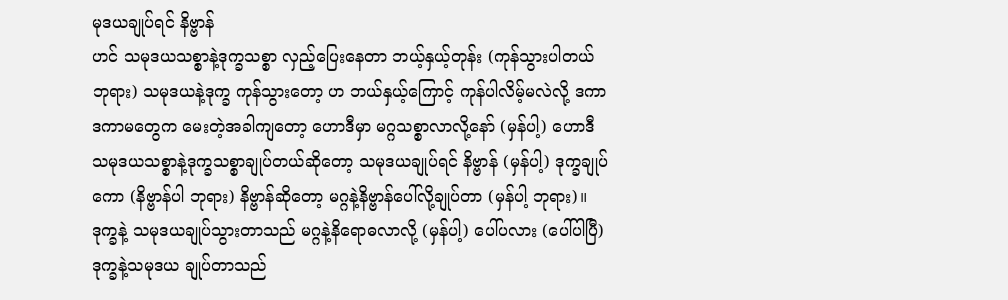မုဒယချုပ်ရင် နိဗ္ဗာန်
ဟင် သမုဒယသစ္စာနဲ့ဒုက္ခသစ္စာ လှည့်ပြေးနေတာ ဘယ့်နှယ့်တုန်း (ကုန်သွားပါတယ် ဘုရား) သမုဒယနဲ့ဒုက္ခ ကုန်သွားတော့ ဟ ဘယ်နှယ့်ကြောင့် ကုန်ပါလိမ့်မလဲလို့ ဒကာ ဒကာမတွေက မေးတဲ့အခါကျတော့ ဟောဒီမှာ မဂ္ဂသစ္စာလာလို့နော် (မှန်ပါ့) ဟောဒီ သမုဒယသစ္စာနဲ့ဒုက္ခသစ္စာချုပ်တယ်ဆိုတော့ သမုဒယချုပ်ရင် နိဗ္ဗာန် (မှန်ပါ့) ဒုက္ခချုပ်ကော (နိဗ္ဗာန်ပါ ဘုရား) နိဗ္ဗာန်ဆိုတော့ မဂ္ဂနဲ့နိဗ္ဗာန်ပေါ်လို့ချုပ်တာ (မှန်ပါ့ ဘုရား)။
ဒုက္ခနဲ့ သမုဒယချုပ်သွားတာသည် မဂ္ဂနဲ့နိရောဓလာလို့ (မှန်ပါ့) ပေါ်ပလား (ပေါ်ပါပြီ) ဒုက္ခနဲ့သမုဒယ ချုပ်တာသည်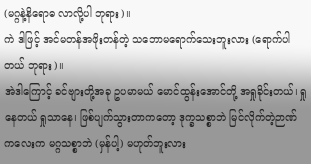(မဂ္ဂနဲ့နိရောဓ လာလို့ပါ ဘုရား)။
ကဲ ဒါဖြင့် အင်မတန်အဖိုးတန်တဲ့ သဘောမရောက်သေးဘူးလား (ရောက်ပါတယ် ဘုရား)။
အဲဒါကြောင့် ခင်ဗျားတို့အခု ဥပမာမယ် မောင်ထွန်းအောင်တို့ အရှုခိုင်းတယ်၊ ရှုနေတယ် ရှုသာနေ၊ ဖြစ်ပျက်သွားတာကတော့ ဒုက္ခသစ္စာဘဲ မြင်လိုက်တဲ့ဉာဏ်ကလေးက မဂ္ဂသစ္စာဘဲ (မှန်ပါ့) မဟုတ်ဘူးလား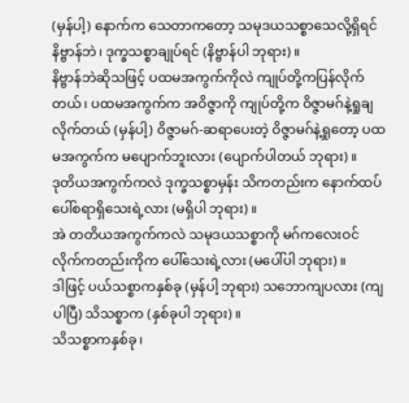(မှန်ပါ့) နောက်က သေတာကတော့ သမုဒယသစ္စာသေလို့ရှိရင် နိဗ္ဗာန်ဘဲ၊ ဒုက္ခသစ္စာချုပ်ရင် (နိဗ္ဗာန်ပါ ဘုရား)။
နိဗ္ဗာန်ဘဲဆိုသဖြင့် ပထမအကွက်ကိုလဲ ကျုပ်တို့ကပြန်လိုက်တယ်၊ ပထမအကွက်က အဝိဇ္ဇာကို ကျုပ်တို့က ဝိဇ္ဇာမဂ်နဲ့ရှုချလိုက်တယ် (မှန်ပါ့) ဝိဇ္ဇာမဂ်-ဆရာပေးတဲ့ ဝိဇ္ဇာမဂ်နဲ့ရှုတော့ ပထမအကွက်က မပျောက်ဘူးလား (ပျောက်ပါတယ် ဘုရား)။
ဒုတိယအကွက်ကလဲ ဒုက္ခသစ္စာမှန်း သိကတည်းက နောက်ထပ် ပေါ်စရာရှိသေးရဲ့လား (မရှိပါ ဘုရား)။
အဲ တတိယအကွက်ကလဲ သမုဒယသစ္စာကို မဂ်ကလေးဝင်လိုက်ကတည်းကိုက ပေါ်သေးရဲ့လား (မပေါ်ပါ ဘုရား)။
ဒါဖြင့် ပယ်သစ္စာကနှစ်ခု (မှန်ပါ့ ဘုရား) သဘောကျပလား (ကျပါပြီ) သိသစ္စာက (နှစ်ခုပါ ဘုရား)။
သိသစ္စာကနှစ်ခု၊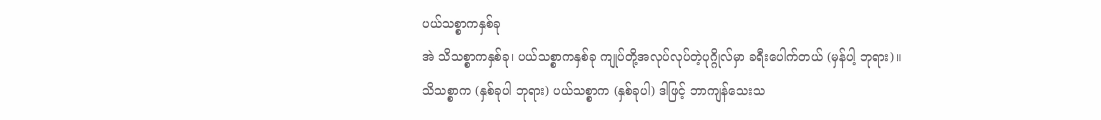ပယ်သစ္စာကနှစ်ခု
အဲ သိသစ္စာကနှစ်ခု၊ ပယ်သစ္စာကနှစ်ခု ကျုပ်တို့အလုပ်လုပ်တဲ့ပုဂ္ဂိုလ်မှာ ခရီးပေါက်တယ် (မှန်ပါ့ ဘုရား)။
သိသစ္စာက (နှစ်ခုပါ ဘုရား) ပယ်သစ္စာက (နှစ်ခုပါ) ဒါဖြင့် ဘာကျန်သေးသ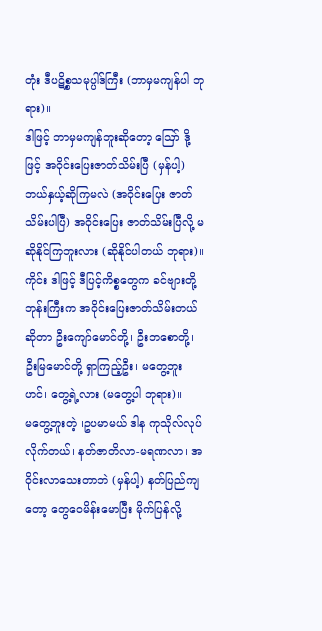တုံး ဒီပဋိစ္စသမုပ္ပါဒ်ကြီး (ဘာမှမကျန်ပါ ဘုရား)။
ဒါဖြင့် ဘာမှမကျန်ဘူးဆိုတော့ ဪ ဒို့ဖြင့် အဝိုင်းပြေးဇာတ်သိမ်းပြီ (မှန်ပါ့) ဘယ်နှယ့်ဆိုကြမလဲ (အဝိုင်းပြေး ဇာတ်သိမ်းပါပြီ) အဝိုင်းပြေး ဇာတ်သိမ်းပြီလို့ မဆိုနိုင်ကြဘူးလား (ဆိုနိုင်ပါတယ် ဘုရား)။
ကိုင်း ဒါဖြင့် ဒီပြင့်ကိစ္စတွေက ခင်ဗျားတို့ဘုန်းကြီးက အဝိုင်းပြေးဇာတ်သိမ်းတယ်ဆိုတာ ဦးကျော်မောင်တို့၊ ဦးဘစောတို့၊ ဦးမြမောင်တို့ ရှာကြည့်ဦး၊ မတွေ့ဘူး ဟင်၊ တွေ့ရဲ့လား (မတွေ့ပါ ဘုရား)။
မတွေ့ဘူးတဲ့ ၊ဥပမာမယ် ဒါန ကုသိုလ်လုပ်လိုက်တယ်၊ နတ်ဇာတိလာ-မရဏလာ၊ အဝိုင်းလာသေးတာဘဲ (မှန်ပါ့) နတ်ပြည်ကျတော့ တွေဝေမိန်းမောပြီး မိုက်ပြန်လို့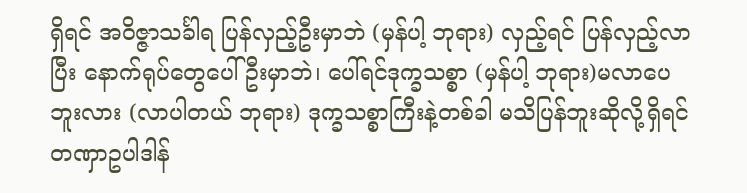ရှိရင် အဝိဇ္ဇာသင်္ခါရ ပြန်လှည့်ဦးမှာဘဲ (မှန်ပါ့ ဘုရား) လှည့်ရင် ပြန်လှည့်လာပြီး နောက်ရုပ်တွေပေါ်ဦးမှာဘဲ၊ ပေါ်ရင်ဒုက္ခသစ္စာ (မှန်ပါ့ ဘုရား)မလာပေဘူးလား (လာပါတယ် ဘုရား) ဒုက္ခသစ္စာကြီးနဲ့တစ်ခါ မသိပြန်ဘူးဆိုလို့ရှိရင် တဏှာဥပါဒါန်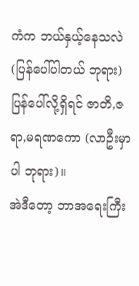ကံက ဘယ်နှယ့်နေသလဲ (ပြန်ပေါ်ပါတယ် ဘုရား) ပြန်ပေါ်လို့ရှိရင် ဇာတိ,ဇရာ,မရဏကော (လာဦးမှာပါ ဘုရား)။
အဲဒီတော့ ဘာအရေးကြီး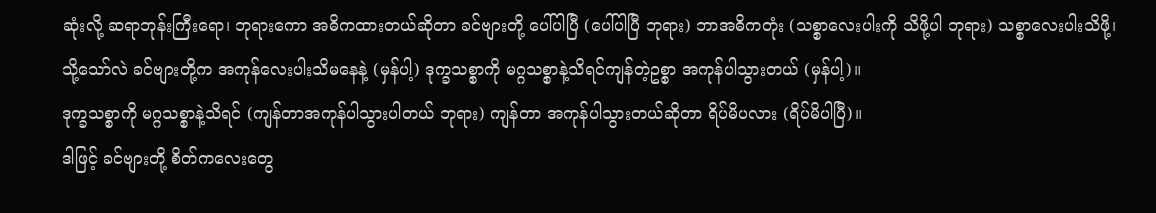ဆုံးလို့ ဆရာဘုန်းကြီးရော၊ ဘုရားကော အဓိကထားတယ်ဆိုတာ ခင်ဗျားတို့ ပေါ်ပါပြီ (ပေါ်ပါပြီ ဘုရား) ဘာအဓိကတုံး (သစ္စာလေးပါးကို သိဖို့ပါ ဘုရား) သစ္စာလေးပါးသိဖို့၊ သို့သော်လဲ ခင်ဗျားတို့က အကုန်လေးပါးသိမနေနဲ့ (မှန်ပါ့) ဒုက္ခသစ္စာကို မဂ္ဂသစ္စာနဲ့သိရင်ကျန်တဲ့ဥစ္စာ အကုန်ပါသွားတယ် (မှန်ပါ့)။
ဒုက္ခသစ္စာကို မဂ္ဂသစ္စာနဲ့သိရင် (ကျန်တာအကုန်ပါသွားပါတယ် ဘုရား) ကျန်တာ အကုန်ပါသွားတယ်ဆိုတာ ရိပ်မိပလား (ရိပ်မိပါပြီ)။
ဒါဖြင့် ခင်ဗျားတို့ စိတ်ကလေးတွေ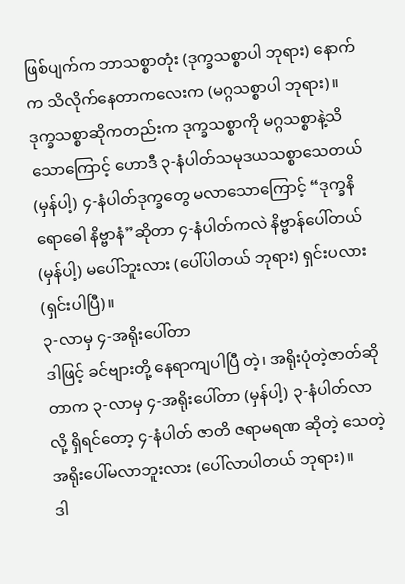ဖြစ်ပျက်က ဘာသစ္စာတုံး (ဒုက္ခသစ္စာပါ ဘုရား) နောက်က သိလိုက်နေတာကလေးက (မဂ္ဂသစ္စာပါ ဘုရား)။
ဒုက္ခသစ္စာဆိုကတည်းက ဒုက္ခသစ္စာကို မဂ္ဂသစ္စာနဲ့သိသောကြောင့် ဟောဒီ ၃-နံပါတ်သမုဒယသစ္စာသေတယ် (မှန်ပါ့) ၄-နံပါတ်ဒုက္ခတွေ မလာသောကြောင့် “ဒုက္ခနိရောဓေါ နိဗ္ဗာနံ”ဆိုတာ ၄-နံပါတ်ကလဲ နိဗ္ဗာန်ပေါ်တယ် (မှန်ပါ့) မပေါ်ဘူးလား (ပေါ်ပါတယ် ဘုရား) ရှင်းပလား (ရှင်းပါပြီ)။
၃-လာမှ ၄-အရိုးပေါ်တာ
ဒါဖြင့် ခင်ဗျားတို့ နေရာကျပါပြီ တဲ့၊ အရိုးပုံတဲ့ဇာတ်ဆိုတာက ၃-လာမှ ၄-အရိုးပေါ်တာ (မှန်ပါ့) ၃-နံပါတ်လာလို့ ရှိရင်တော့ ၄-နံပါတ် ဇာတိ ဇရာမရဏ ဆိုတဲ့ သေတဲ့အရိုးပေါ်မလာဘူးလား (ပေါ်လာပါတယ် ဘုရား)။
ဒါ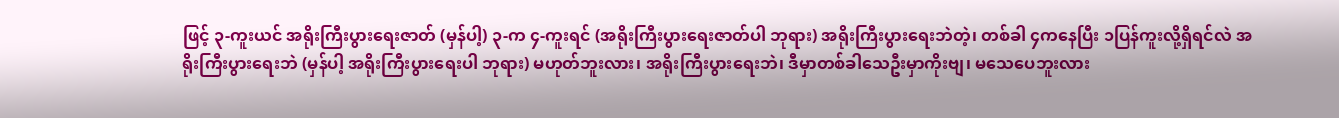ဖြင့် ၃-ကူးယင် အရိုးကြီးပွားရေးဇာတ် (မှန်ပါ့) ၃-က ၄-ကူးရင် (အရိုးကြီးပွားရေးဇာတ်ပါ ဘုရား) အရိုးကြီးပွားရေးဘဲတဲ့၊ တစ်ခါ ၄ကနေပြီး ၁ပြန်ကူးလို့ရှိရင်လဲ အရိုးကြီးပွားရေးဘဲ (မှန်ပါ့ အရိုးကြီးပွားရေးပါ ဘုရား) မဟုတ်ဘူးလား၊ အရိုးကြီးပွားရေးဘဲ၊ ဒီမှာတစ်ခါသေဦးမှာကိုးဗျ၊ မသေပေဘူးလား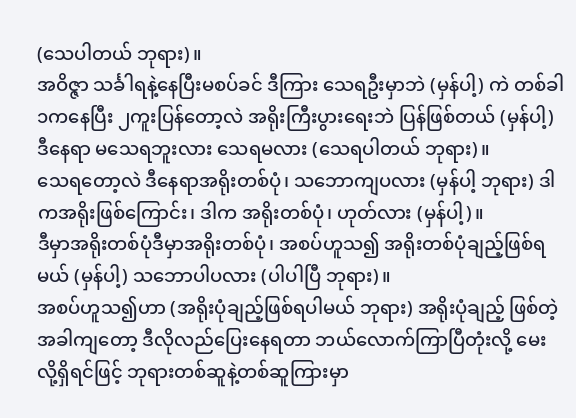(သေပါတယ် ဘုရား)။
အဝိဇ္ဇာ သင်္ခါရနဲ့နေပြီးမစပ်ခင် ဒီကြား သေရဦးမှာဘဲ (မှန်ပါ့) ကဲ တစ်ခါ ၁ကနေပြီး ၂ကူးပြန်တော့လဲ အရိုးကြီးပွားရေးဘဲ ပြန်ဖြစ်တယ် (မှန်ပါ့) ဒီနေရာ မသေရဘူးလား သေရမလား (သေရပါတယ် ဘုရား)။
သေရတော့လဲ ဒီနေရာအရိုးတစ်ပုံ၊ သဘောကျပလား (မှန်ပါ့ ဘုရား) ဒါကအရိုးဖြစ်ကြောင်း၊ ဒါက အရိုးတစ်ပုံ၊ ဟုတ်လား (မှန်ပါ့)။
ဒီမှာအရိုးတစ်ပုံဒီမှာအရိုးတစ်ပုံ၊ အစပ်ဟူသ၍ အရိုးတစ်ပုံချည့်ဖြစ်ရမယ် (မှန်ပါ့) သဘောပါပလား (ပါပါပြီ ဘုရား)။
အစပ်ဟူသ၍ဟာ (အရိုးပုံချည့်ဖြစ်ရပါမယ် ဘုရား) အရိုးပုံချည့် ဖြစ်တဲ့အခါကျတော့ ဒီလိုလည်ပြေးနေရတာ ဘယ်လောက်ကြာပြီတုံးလို့ မေးလို့ရှိရင်ဖြင့် ဘုရားတစ်ဆူနဲ့တစ်ဆူကြားမှာ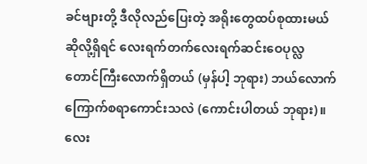ခင်ဗျားတို့ ဒီလိုလည်ပြေးတဲ့ အရိုးတွေထပ်စုထားမယ် ဆိုလို့ရှိရင် လေးရက်တက်လေးရက်ဆင်းဝေပုလ္လတောင်ကြီးလောက်ရှိတယ် (မှန်ပါ့ ဘုရား) ဘယ်လောက်ကြောက်စရာကောင်းသလဲ (ကောင်းပါတယ် ဘုရား)။
လေး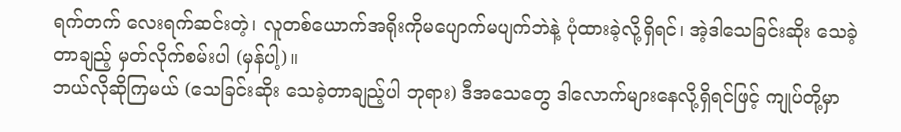ရက်တက် လေးရက်ဆင်းတဲ့၊ လူတစ်ယောက်အရိုးကိုမပျောက်မပျက်ဘဲနဲ့ ပုံထားခဲ့လို့ရှိရင်၊ အဲ့ဒါသေခြင်းဆိုး သေခဲ့တာချည့် မှတ်လိုက်စမ်းပါ (မှန်ပါ့)။
ဘယ်လိုဆိုကြမယ် (သေခြင်းဆိုး သေခဲ့တာချည့်ပါ ဘုရား) ဒီအသေတွေ ဒါလောက်များနေလို့ရှိရင်ဖြင့် ကျုပ်တို့မှာ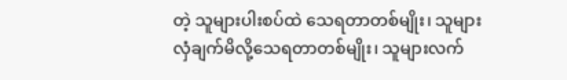တဲ့ သူများပါးစပ်ထဲ သေရတာတစ်မျိုး၊ သူများလှံချက်မိလို့သေရတာတစ်မျိုး၊ သူများလက်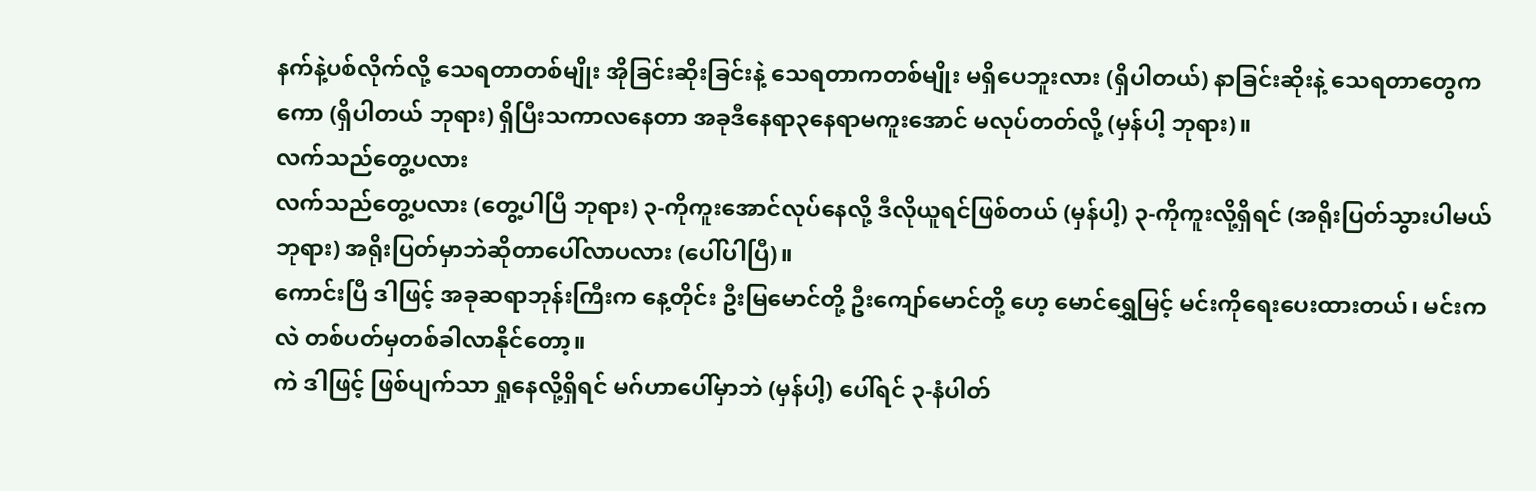နက်နဲ့ပစ်လိုက်လို့ သေရတာတစ်မျိုး အိုခြင်းဆိုးခြင်းနဲ့ သေရတာကတစ်မျိုး မရှိပေဘူးလား (ရှိပါတယ်) နာခြင်းဆိုးနဲ့ သေရတာတွေကကော (ရှိပါတယ် ဘုရား) ရှိပြီးသကာလနေတာ အခုဒီနေရာ၃နေရာမကူးအောင် မလုပ်တတ်လို့ (မှန်ပါ့ ဘုရား)။
လက်သည်တွေ့ပလား
လက်သည်တွေ့ပလား (တွေ့ပါပြီ ဘုရား) ၃-ကိုကူးအောင်လုပ်နေလို့ ဒီလိုယူရင်ဖြစ်တယ် (မှန်ပါ့) ၃-ကိုကူးလို့ရှိရင် (အရိုးပြတ်သွားပါမယ် ဘုရား) အရိုးပြတ်မှာဘဲဆိုတာပေါ်လာပလား (ပေါ်ပါပြီ)။
ကောင်းပြီ ဒါဖြင့် အခုဆရာဘုန်းကြီးက နေ့တိုင်း ဦးမြမောင်တို့ ဦးကျော်မောင်တို့ ဟေ့ မောင်ရွှေမြင့် မင်းကိုရေးပေးထားတယ်၊ မင်းကလဲ တစ်ပတ်မှတစ်ခါလာနိုင်တော့။
ကဲ ဒါဖြင့် ဖြစ်ပျက်သာ ရှုနေလို့ရှိရင် မဂ်ဟာပေါ်မှာဘဲ (မှန်ပါ့) ပေါ်ရင် ၃-နံပါတ်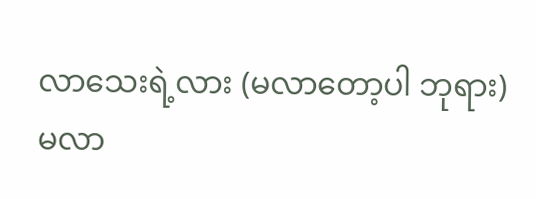လာသေးရဲ့လား (မလာတော့ပါ ဘုရား) မလာ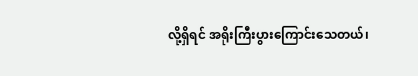လို့ရှိရင် အရိုးကြီးပွားကြောင်းသေတယ်၊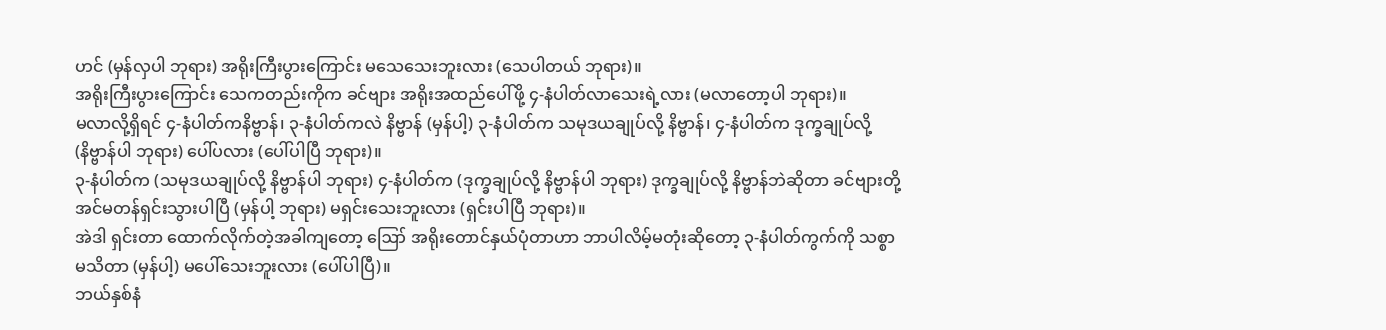ဟင် (မှန်လှပါ ဘုရား) အရိုးကြီးပွားကြောင်း မသေသေးဘူးလား (သေပါတယ် ဘုရား)။
အရိုးကြီးပွားကြောင်း သေကတည်းကိုက ခင်ဗျား အရိုးအထည်ပေါ်ဖို့ ၄-နံပါတ်လာသေးရဲ့လား (မလာတော့ပါ ဘုရား)။
မလာလို့ရှိရင် ၄-နံပါတ်ကနိဗ္ဗာန်၊ ၃-နံပါတ်ကလဲ နိဗ္ဗာန် (မှန်ပါ့) ၃-နံပါတ်က သမုဒယချုပ်လို့ နိဗ္ဗာန်၊ ၄-နံပါတ်က ဒုက္ခချုပ်လို့ (နိဗ္ဗာန်ပါ ဘုရား) ပေါ်ပလား (ပေါ်ပါပြီ ဘုရား)။
၃-နံပါတ်က (သမုဒယချုပ်လို့ နိဗ္ဗာန်ပါ ဘုရား) ၄-နံပါတ်က (ဒုက္ခချုပ်လို့ နိဗ္ဗာန်ပါ ဘုရား) ဒုက္ခချုပ်လို့ နိဗ္ဗာန်ဘဲဆိုတာ ခင်ဗျားတို့အင်မတန်ရှင်းသွားပါပြီ (မှန်ပါ့ ဘုရား) မရှင်းသေးဘူးလား (ရှင်းပါပြီ ဘုရား)။
အဲဒါ ရှင်းတာ ထောက်လိုက်တဲ့အခါကျတော့ ဪ အရိုးတောင်နှယ်ပုံတာဟာ ဘာပါလိမ့်မတုံးဆိုတော့ ၃-နံပါတ်ကွက်ကို သစ္စာမသိတာ (မှန်ပါ့) မပေါ်သေးဘူးလား (ပေါ်ပါပြီ)။
ဘယ်နှစ်နံ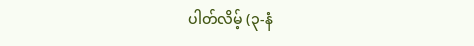ပါတ်လိမ့် (၃-နံ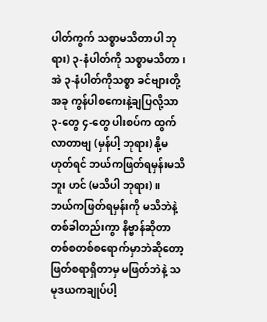ပါတ်ကွက် သစ္စာမသိတာပါ ဘုရား) ၃-နံပါတ်ကို သစ္စာမသိတာ၊ အဲ ၃-နံပါတ်ကိုသစ္စာ ခင်ဗျားတို့အခု ကွန်ပါစကေးနဲ့ချပြလို့သာ ၃-တွေ ၄-တွေ ပါးစပ်က ထွက်လာတာဗျ (မှန်ပါ့ ဘုရား) နို့မဟုတ်ရင် ဘယ်ကဖြတ်ရမှန်းမသိဘူး ဟင် (မသိပါ ဘုရား)။
ဘယ်ကဖြတ်ရမှန်းကို မသိဘဲနဲ့ တစ်ခါတည်းကွာ နိဗ္ဗာန်ဆိုတာ တစ်စတစ်စရောက်မှာဘဲဆိုတော့ ဖြတ်စရာရှိတာမှ မဖြတ်ဘဲနဲ့ သမုဒယကချုပ်ပါ့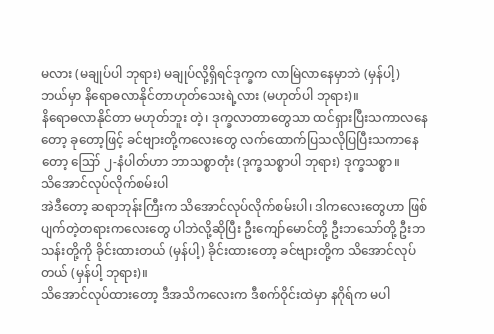မလား (မချုပ်ပါ ဘုရား) မချုပ်လို့ရှိရင်ဒုက္ခက လာမြဲလာနေမှာဘဲ (မှန်ပါ့) ဘယ်မှာ နိရောဓလာနိုင်တာဟုတ်သေးရဲ့လား (မဟုတ်ပါ ဘုရား)။
နိရောဓလာနိုင်တာ မဟုတ်ဘူး တဲ့၊ ဒုက္ခလာတာတွေသာ ထင်ရှားပြီးသကာလနေတော့ ခုတော့ဖြင့် ခင်ဗျားတို့ကလေးတွေ လက်ထောက်ပြသလိုပြပြီးသကာနေတော့ ဪ ၂-နံပါတ်ဟာ ဘာသစ္စာတုံး (ဒုက္ခသစ္စာပါ ဘုရား) ဒုက္ခသစ္စာ။
သိအောင်လုပ်လိုက်စမ်းပါ
အဲဒီတော့ ဆရာဘုန်းကြီးက သိအောင်လုပ်လိုက်စမ်းပါ၊ ဒါကလေးတွေဟာ ဖြစ်ပျက်တဲ့တရားကလေးတွေ ပါဘဲလို့ဆိုပြီး ဦးကျော်မောင်တို့ ဦးဘသော်တို့ ဦးဘသန်းတို့ကို ခိုင်းထားတယ် (မှန်ပါ့) ခိုင်းထားတော့ ခင်ဗျားတို့က သိအောင်လုပ်တယ် (မှန်ပါ့ ဘုရား)။
သိအောင်လုပ်ထားတော့ ဒီအသိကလေးက ဒီစက်ဝိုင်းထဲမှာ နဂိုရ်က မပါ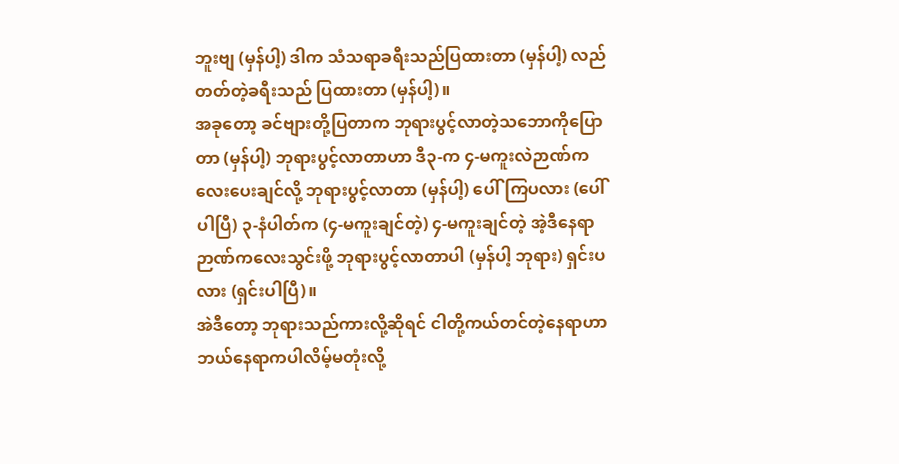ဘူးဗျ (မှန်ပါ့) ဒါက သံသရာခရီးသည်ပြထားတာ (မှန်ပါ့) လည်တတ်တဲ့ခရီးသည် ပြထားတာ (မှန်ပါ့)။
အခုတော့ ခင်ဗျားတို့ပြတာက ဘုရားပွင့်လာတဲ့သဘောကိုပြောတာ (မှန်ပါ့) ဘုရားပွင့်လာတာဟာ ဒီ၃-က ၄-မကူးလဲဉာဏ်ကလေးပေးချင်လို့ ဘုရားပွင့်လာတာ (မှန်ပါ့) ပေါ်ကြပလား (ပေါ်ပါပြီ) ၃-နံပါတ်က (၄-မကူးချင်တဲ့) ၄-မကူးချင်တဲ့ အဲ့ဒီနေရာ ဉာဏ်ကလေးသွင်းဖို့ ဘုရားပွင့်လာတာပါ (မှန်ပါ့ ဘုရား) ရှင်းပလား (ရှင်းပါပြီ)။
အဲဒီတော့ ဘုရားသည်ကားလို့ဆိုရင် ငါတို့ကယ်တင်တဲ့နေရာဟာ ဘယ်နေရာကပါလိမ့်မတုံးလို့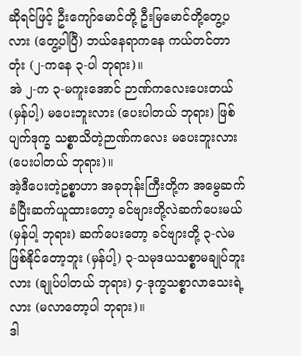ဆိုရင်ဖြင့် ဦးကျော်မောင်တို့ ဦးမြမောင်တို့တွေ့ပလား (တွေ့ပါပြီ) ဘယ်နေရာကနေ ကယ်တင်တာတုံး (၂-ကနေ ၃-ပါ ဘုရား)။
အဲ ၂-က ၃-မကူးအောင် ဉာဏ်ကလေးပေးတယ် (မှန်ပါ့) မပေးဘူးလား (ပေးပါတယ် ဘုရား) ဖြစ်ပျက်ဒုက္ခ သစ္စာသိတဲ့ဉာဏ်ကလေး မပေးဘူးလား (ပေးပါတယ် ဘုရား)။
အဲ့ဒီပေးတဲ့ဥစ္စာဟာ အခုဘုန်းကြီးတို့က အမွေဆက်ခံပြီးဆက်ယူထားတော့ ခင်ဗျားတို့လဲဆက်ပေးမယ် (မှန်ပါ့ ဘုရား) ဆက်ပေးတော့ ခင်ဗျားတို့ ၃-လဲမဖြစ်နိုင်တော့ဘူး (မှန်ပါ့) ၃-သမုဒယသစ္စာမချုပ်ဘူးလား (ချုပ်ပါတယ် ဘုရား) ၄-ဒုက္ခသစ္စာလာသေးရဲ့လား (မလာတော့ပါ ဘုရား)။
ဒါ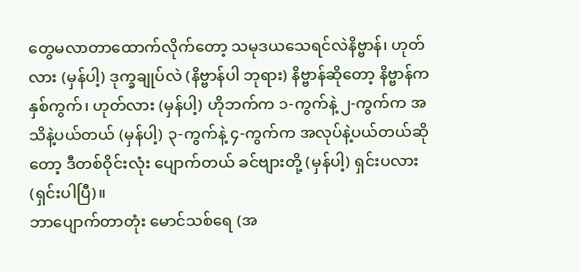တွေမလာတာထောက်လိုက်တော့ သမုဒယသေရင်လဲနိဗ္ဗာန်၊ ဟုတ်လား (မှန်ပါ့) ဒုက္ခချုပ်လဲ (နိဗ္ဗာန်ပါ ဘုရား) နိဗ္ဗာန်ဆိုတော့ နိဗ္ဗာန်ကနှစ်ကွက်၊ ဟုတ်လား (မှန်ပါ့) ဟိုဘက်က ၁-ကွက်နဲ့ ၂-ကွက်က အသိနဲ့ပယ်တယ် (မှန်ပါ့) ၃-ကွက်နဲ့ ၄-ကွက်က အလုပ်နဲ့ပယ်တယ်ဆိုတော့ ဒီတစ်ဝိုင်းလုံး ပျောက်တယ် ခင်ဗျားတို့ (မှန်ပါ့) ရှင်းပလား (ရှင်းပါပြီ)။
ဘာပျောက်တာတုံး မောင်သစ်ရေ (အ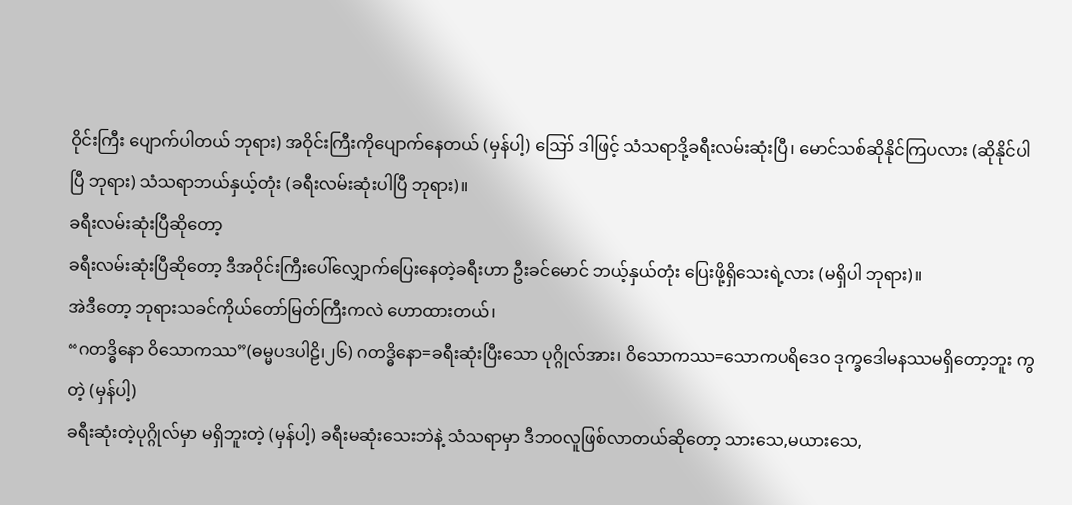ဝိုင်းကြီး ပျောက်ပါတယ် ဘုရား) အဝိုင်းကြီးကိုပျောက်နေတယ် (မှန်ပါ့) ဪ ဒါဖြင့် သံသရာဒို့ခရီးလမ်းဆုံးပြီ၊ မောင်သစ်ဆိုနိုင်ကြပလား (ဆိုနိုင်ပါပြီ ဘုရား) သံသရာဘယ်နှယ့်တုံး (ခရီးလမ်းဆုံးပါပြီ ဘုရား)။
ခရီးလမ်းဆုံးပြီဆိုတော့
ခရီးလမ်းဆုံးပြီဆိုတော့ ဒီအဝိုင်းကြီးပေါ်လျှောက်ပြေးနေတဲ့ခရီးဟာ ဦးခင်မောင် ဘယ့်နှယ်တုံး ပြေးဖို့ရှိသေးရဲ့လား (မရှိပါ ဘုရား)။
အဲဒီတော့ ဘုရားသခင်ကိုယ်တော်မြတ်ကြီးကလဲ ဟောထားတယ်၊
“ဂတဒ္ဓိနော ဝိသောကဿ”(ဓမ္မပဒပါဠိ၊၂၆) ဂတဒ္ဓိနော=ခရီးဆုံးပြီးသော ပုဂ္ဂိုလ်အား၊ ဝိသောကဿ=သောကပရိဒေဝ ဒုက္ခဒေါမနဿမရှိတော့ဘူး ကွတဲ့ (မှန်ပါ့)
ခရီးဆုံးတဲ့ပုဂ္ဂိုလ်မှာ မရှိဘူးတဲ့ (မှန်ပါ့) ခရီးမဆုံးသေးဘဲနဲ့ သံသရာမှာ ဒီဘဝလူဖြစ်လာတယ်ဆိုတော့ သားသေ,မယားသေ,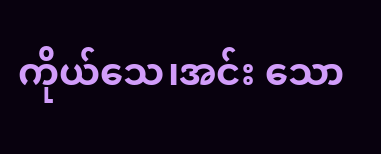ကိုယ်သေ၊အင်း သော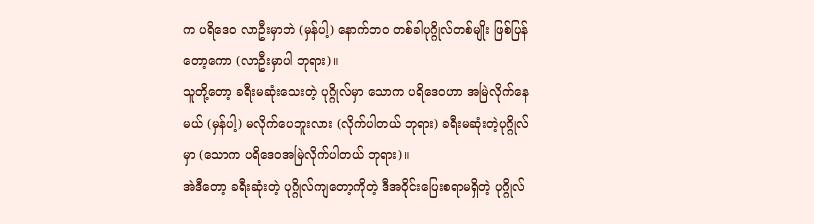က ပရိဒေဝ လာဦးမှာဘဲ (မှန်ပါ့) နောက်ဘဝ တစ်ခါပုဂ္ဂိုလ်တစ်မျိုး ဖြစ်ပြန်တော့ကော (လာဦးမှာပါ ဘုရား)။
သူတို့တော့ ခရီးမဆုံးသေးတဲ့ ပုဂ္ဂိုလ်မှာ သောက ပရိဒေဝဟာ အမြဲလိုက်နေမယ် (မှန်ပါ့) မလိုက်ပေဘူးလား (လိုက်ပါတယ် ဘုရား) ခရီးမဆုံးတဲ့ပုဂ္ဂိုလ်မှာ (သောက ပရိဒေဝအမြဲလိုက်ပါတယ် ဘုရား)။
အဲဒီတော့ ခရီးဆုံးတဲ့ ပုဂ္ဂိုလ်ကျတော့ကိုတဲ့ ဒီအဝိုင်းပြေးစရာမရှိတဲ့ ပုဂ္ဂိုလ်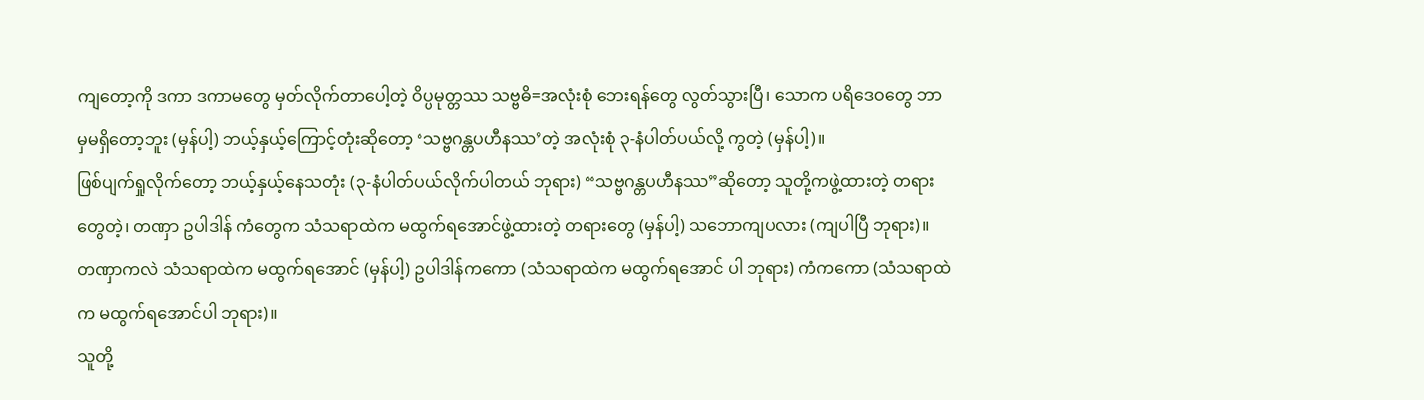ကျတော့ကို ဒကာ ဒကာမတွေ မှတ်လိုက်တာပေါ့တဲ့ ဝိပ္ပမုတ္တဿ သဗ္ဗဓိ=အလုံးစုံ ဘေးရန်တွေ လွတ်သွားပြီ၊ သောက ပရိဒေဝတွေ ဘာမှမရှိတော့ဘူး (မှန်ပါ့) ဘယ့်နှယ့်ကြောင့်တုံးဆိုတော့ ‘သဗ္ဗဂန္တပဟီနဿ’တဲ့ အလုံးစုံ ၃-နံပါတ်ပယ်လို့ ကွတဲ့ (မှန်ပါ့)။
ဖြစ်ပျက်ရှုလိုက်တော့ ဘယ့်နှယ့်နေသတုံး (၃-နံပါတ်ပယ်လိုက်ပါတယ် ဘုရား) “သဗ္ဗဂန္တပဟီနဿ”ဆိုတော့ သူတို့ကဖွဲ့ထားတဲ့ တရားတွေတဲ့၊ တဏှာ ဥပါဒါန် ကံတွေက သံသရာထဲက မထွက်ရအောင်ဖွဲ့ထားတဲ့ တရားတွေ (မှန်ပါ့) သဘောကျပလား (ကျပါပြီ ဘုရား)။
တဏှာကလဲ သံသရာထဲက မထွက်ရအောင် (မှန်ပါ့) ဥပါဒါန်ကကော (သံသရာထဲက မထွက်ရအောင် ပါ ဘုရား) ကံကကော (သံသရာထဲက မထွက်ရအောင်ပါ ဘုရား)။
သူတို့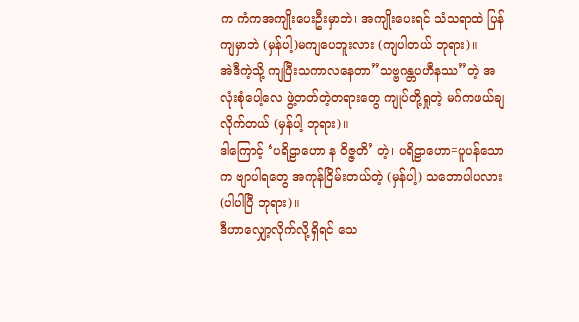က ကံကအကျိုးပေးဦးမှာဘဲ၊ အကျိုးပေးရင် သံသရာထဲ ပြန်ကျမှာဘဲ (မှန်ပါ့)မကျပေဘူးလား (ကျပါတယ် ဘုရား)။
အဲဒီကဲ့သို့ ကျပြီးသကာလနေတာ”သဗ္ဗဂန္တပဟီနဿ”တဲ့ အလုံးစုံပေါ့လေ ဖွဲ့တတ်တဲ့တရားတွေ ကျုပ်တို့ရှုတဲ့ မဂ်ကဖယ်ချလိုက်တယ် (မှန်ပါ့ ဘုရား)။
ဒါကြောင့် ‘ပရိဠာဟော န ဝိဇ္ဇတိ’ တဲ့၊ ပရိဠာဟော=ပူပန်သောက ဗျာပါရတွေ အကုန်ငြိမ်းတယ်တဲ့ (မှန်ပါ့) သဘောပါပလား (ပါပါပြီ ဘုရား)။
ဒီဟာလျှော့လိုက်လို့ရှိရင် သေ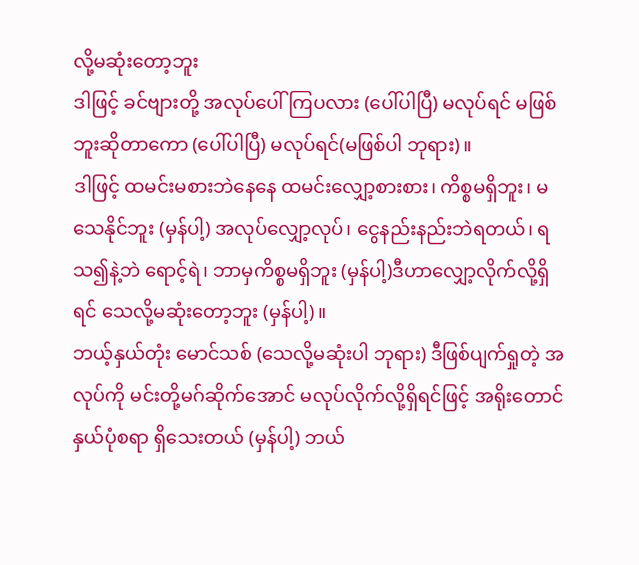လို့မဆုံးတော့ဘူး
ဒါဖြင့် ခင်ဗျားတို့ အလုပ်ပေါ်ကြပလား (ပေါ်ပါပြီ) မလုပ်ရင် မဖြစ်ဘူးဆိုတာကော (ပေါ်ပါပြီ) မလုပ်ရင်(မဖြစ်ပါ ဘုရား)။
ဒါဖြင့် ထမင်းမစားဘဲနေနေ ထမင်းလျှော့စားစား၊ ကိစ္စမရှိဘူး၊ မသေနိုင်ဘူး (မှန်ပါ့) အလုပ်လျှော့လုပ်၊ ငွေနည်းနည်းဘဲရတယ်၊ ရသ၍နဲ့ဘဲ ရောင့်ရဲ၊ ဘာမှကိစ္စမရှိဘူး (မှန်ပါ့)ဒီဟာလျှော့လိုက်လို့ရှိရင် သေလို့မဆုံးတော့ဘူး (မှန်ပါ့)။
ဘယ့်နှယ်တုံး မောင်သစ် (သေလို့မဆုံးပါ ဘုရား) ဒီဖြစ်ပျက်ရှုတဲ့ အလုပ်ကို မင်းတို့မဂ်ဆိုက်အောင် မလုပ်လိုက်လို့ရှိရင်ဖြင့် အရိုးတောင်နှယ်ပုံစရာ ရှိသေးတယ် (မှန်ပါ့) ဘယ်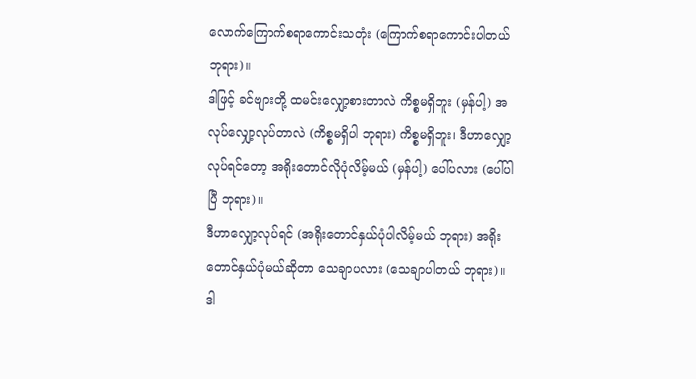လောက်ကြောက်စရာကောင်းသတုံး (ကြောက်စရာကောင်းပါတယ် ဘုရား)။
ဒါဖြင့် ခင်ဗျားတို့ ထမင်းလျှော့စားတာလဲ ကိစ္စမရှိဘူး (မှန်ပါ့) အလုပ်လျှော့လုပ်တာလဲ (ကိစ္စမရှိပါ ဘုရား) ကိစ္စမရှိဘူး၊ ဒီဟာလျှော့လုပ်ရင်တော့ အရိုးတောင်လိုပုံလိမ့်မယ် (မှန်ပါ့) ပေါ်ပလား (ပေါ်ပါပြီ ဘုရား)။
ဒီဟာလျှော့လုပ်ရင် (အရိုးတောင်နှယ်ပုံပါလိမ့်မယ် ဘုရား) အရိုးတောင်နှယ်ပုံမယ်ဆိုတာ သေချာပလား (သေချာပါတယ် ဘုရား)။
ဒါ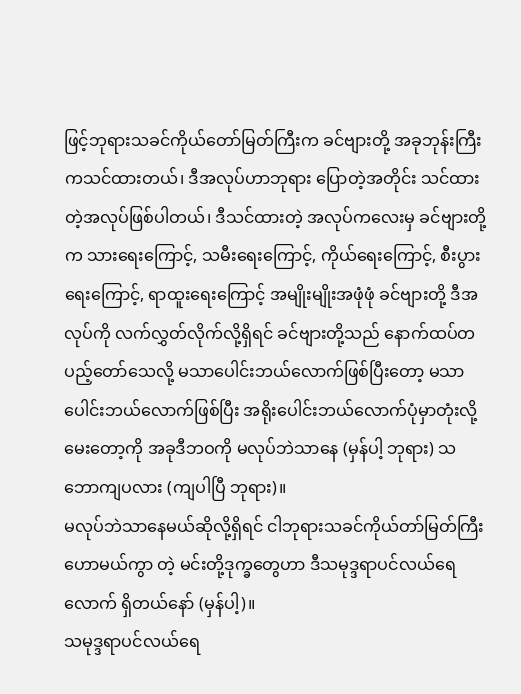ဖြင့်ဘုရားသခင်ကိုယ်တော်မြတ်ကြီးက ခင်ဗျားတို့ အခုဘုန်းကြီးကသင်ထားတယ်၊ ဒီအလုပ်ဟာဘုရား ပြောတဲ့အတိုင်း သင်ထားတဲ့အလုပ်ဖြစ်ပါတယ်၊ ဒီသင်ထားတဲ့ အလုပ်ကလေးမှ ခင်ဗျားတို့က သားရေးကြောင့်, သမီးရေးကြောင့်, ကိုယ်ရေးကြောင့်, စီးပွားရေးကြောင့်, ရာထူးရေးကြောင့် အမျိုးမျိုးအဖုံဖုံ ခင်ဗျားတို့ ဒီအလုပ်ကို လက်လွှတ်လိုက်လို့ရှိရင် ခင်ဗျားတို့သည် နောက်ထပ်တပည့်တော်သေလို့ မသာပေါင်းဘယ်လောက်ဖြစ်ပြီးတော့ မသာပေါင်းဘယ်လောက်ဖြစ်ပြီး အရိုးပေါင်းဘယ်လောက်ပုံမှာတုံးလို့ မေးတော့ကို အခုဒီဘဝကို မလုပ်ဘဲသာနေ (မှန်ပါ့ ဘုရား) သဘောကျပလား (ကျပါပြီ ဘုရား)။
မလုပ်ဘဲသာနေမယ်ဆိုလို့ရှိရင် ငါဘုရားသခင်ကိုယ်တာ်မြတ်ကြီးဟောမယ်ကွာ တဲ့ မင်းတို့ဒုက္ခတွေဟာ ဒီသမုဒ္ဒရာပင်လယ်ရေလောက် ရှိတယ်နော် (မှန်ပါ့)။
သမုဒ္ဒရာပင်လယ်ရေ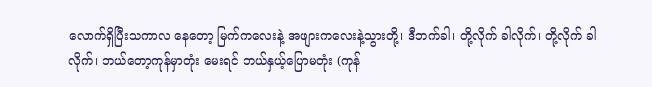လောက်ရှိပြီးသကာလ နေတော့ မြက်ကလေးနဲ့ အဖျားကလေးနဲ့သွားတို့၊ ဒီဘက်ခါ၊ တို့လိုက် ခါလိုက်၊ တို့လိုက် ခါလိုက်၊ ဘယ်တော့ကုန်မှာတုံး မေးရင် ဘယ်နှယ့်ပြောမတုံး (ကုန်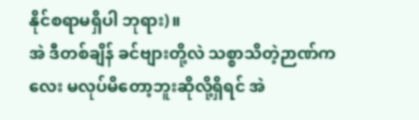နိုင်စရာမရှိပါ ဘုရား)။
အဲ ဒီတစ်ချိန် ခင်ဗျားတို့လဲ သစ္စာသိတဲ့ဉာဏ်ကလေး မလုပ်မိတော့ဘူးဆိုလို့ရှိရင် အဲ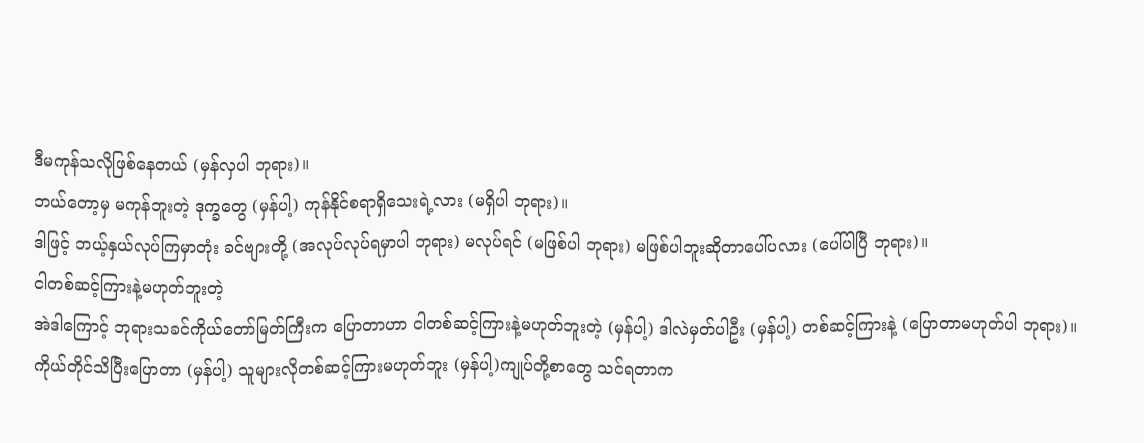ဒီမကုန်သလိုဖြစ်နေတယ် (မှန်လှပါ ဘုရား)။
ဘယ်တော့မှ မကုန်ဘူးတဲ့ ဒုက္ခတွေ (မှန်ပါ့) ကုန်နိုင်စရာရှိသေးရဲ့လား (မရှိပါ ဘုရား)။
ဒါဖြင့် ဘယ့်နှယ်လုပ်ကြမှာတုံး ခင်ဗျားတို့ (အလုပ်လုပ်ရမှာပါ ဘုရား) မလုပ်ရင် (မဖြစ်ပါ ဘုရား) မဖြစ်ပါဘူးဆိုတာပေါ်ပလား (ပေါ်ပါပြီ ဘုရား)။
ငါတစ်ဆင့်ကြားနဲ့မဟုတ်ဘူးတဲ့
အဲဒါကြောင့် ဘုရားသခင်ကိုယ်တော်မြတ်ကြီးက ပြောတာဟာ ငါတစ်ဆင့်ကြားနဲ့မဟုတ်ဘူးတဲ့ (မှန်ပါ့) ဒါလဲမှတ်ပါဦး (မှန်ပါ့) တစ်ဆင့်ကြားနဲ့ (ပြောတာမဟုတ်ပါ ဘုရား)။
ကိုယ်တိုင်သိပြီးပြောတာ (မှန်ပါ့) သူများလိုတစ်ဆင့်ကြားမဟုတ်ဘူး (မှန်ပါ့)ကျုပ်တို့စာတွေ သင်ရတာက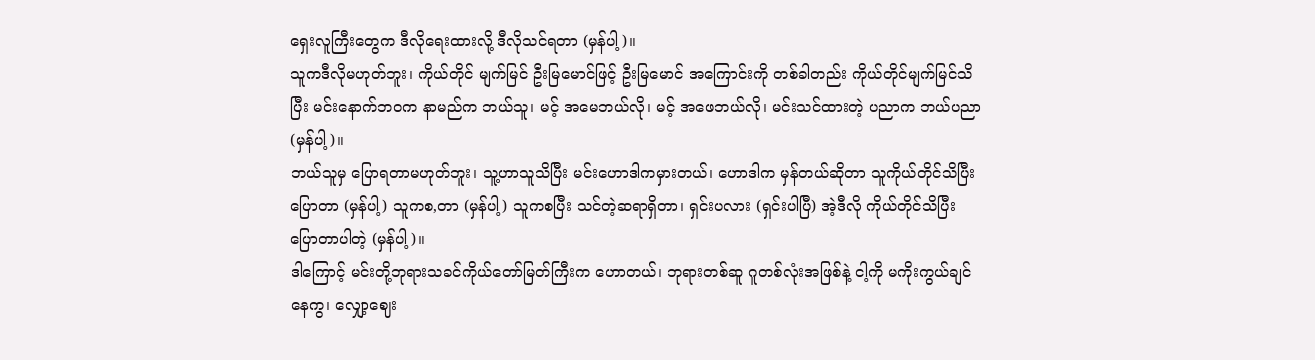ရှေးလူကြီးတွေက ဒီလိုရေးထားလို့ ဒီလိုသင်ရတာ (မှန်ပါ့)။
သူကဒီလိုမဟုတ်ဘူး၊ ကိုယ်တိုင် မျက်မြင် ဦးမြမောင်ဖြင့် ဦးမြမောင် အကြောင်းကို တစ်ခါတည်း ကိုယ်တိုင်မျက်မြင်သိပြီး မင်းနောက်ဘဝက နာမည်က ဘယ်သူ၊ မင့် အမေဘယ်လို၊ မင့် အဖေဘယ်လို၊ မင်းသင်ထားတဲ့ ပညာက ဘယ်ပညာ(မှန်ပါ့)။
ဘယ်သူမှ ပြောရတာမဟုတ်ဘူး၊ သူ့ဟာသူသိပြီး မင်းဟောဒါကမှားတယ်၊ ဟောဒါက မှန်တယ်ဆိုတာ သူကိုယ်တိုင်သိပြီးပြောတာ (မှန်ပါ့) သူကစ,တာ (မှန်ပါ့) သူကစပြီး သင်တဲ့ဆရာရှိတာ၊ ရှင်းပလား (ရှင်းပါပြီ) အဲ့ဒီလို ကိုယ်တိုင်သိပြီး ပြောတာပါတဲ့ (မှန်ပါ့)။
ဒါကြောင့် မင်းတို့ဘုရားသခင်ကိုယ်တော်မြတ်ကြီးက ဟောတယ်၊ ဘုရားတစ်ဆူ ဂူတစ်လုံးအဖြစ်နဲ့ ငါ့ကို မကိုးကွယ်ချင်နေကွ၊ လျှော့ဈေး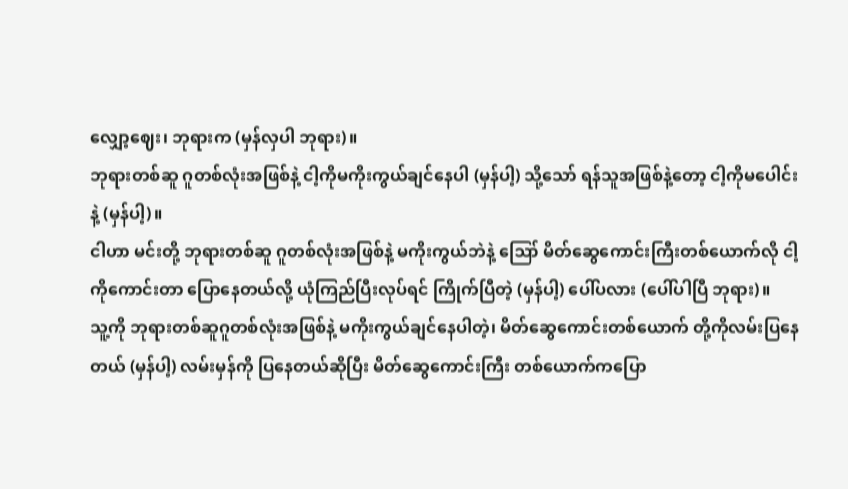လျှော့ဈေး၊ ဘုရားက (မှန်လှပါ ဘုရား)။
ဘုရားတစ်ဆူ ဂူတစ်လုံးအဖြစ်နဲ့ ငါ့ကိုမကိုးကွယ်ချင်နေပါ (မှန်ပါ့) သို့သော် ရန်သူအဖြစ်နဲ့တော့ ငါ့ကိုမပေါင်းနဲ့ (မှန်ပါ့)။
ငါဟာ မင်းတို့ ဘုရားတစ်ဆူ ဂူတစ်လုံးအဖြစ်နဲ့ မကိုးကွယ်ဘဲနဲ့ ဪ မိတ်ဆွေကောင်းကြီးတစ်ယောက်လို ငါ့ကိုကောင်းတာ ပြောနေတယ်လို့ ယုံကြည်ပြီးလုပ်ရင် ကြိုက်ပြီတဲ့ (မှန်ပါ့) ပေါ်ပလား (ပေါ်ပါပြီ ဘုရား)။
သူ့ကို ဘုရားတစ်ဆူဂူတစ်လုံးအဖြစ်နဲ့ မကိုးကွယ်ချင်နေပါတဲ့၊ မိတ်ဆွေကောင်းတစ်ယောက် တို့ကိုလမ်းပြနေတယ် (မှန်ပါ့) လမ်းမှန်ကို ပြနေတယ်ဆိုပြီး မိတ်ဆွေကောင်းကြီး တစ်ယောက်ကပြော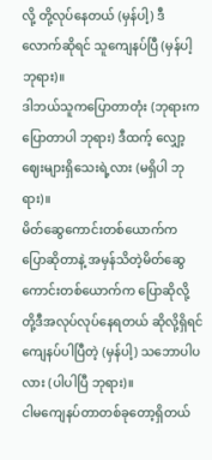လို့ တို့လုပ်နေတယ် (မှန်ပါ့) ဒီလောက်ဆိုရင် သူကျေနပ်ပြီ (မှန်ပါ့ ဘုရား)။
ဒါဘယ်သူကပြောတာတုံး (ဘုရားကပြောတာပါ ဘုရား) ဒီထက့် လျှော့ဈေးများရှိသေးရဲ့လား (မရှိပါ ဘုရား)။
မိတ်ဆွေကောင်းတစ်ယောက်က ပြောဆိုတာနဲ့ အမှန်သိတဲ့မိတ်ဆွေကောင်းတစ်ယောက်က ပြောဆိုလို့ တို့ဒီအလုပ်လုပ်နေရတယ် ဆိုလို့ရှိရင် ကျေနပ်ပါပြီတဲ့ (မှန်ပါ့) သဘောပါပလား (ပါပါပြီ ဘုရား)။
ငါမကျေနပ်တာတစ်ခုတော့ရှိတယ်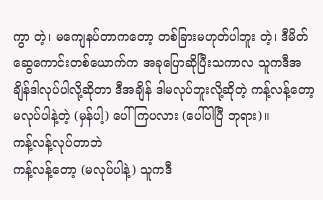ကွာ တဲ့၊ မကျေနပ်တာကတော့ တစ်ခြားမဟုတ်ပါဘူး တဲ့၊ ဒီမိတ်ဆွေကောင်းတစ်ယောက်က အခုပြောဆိုပြီးသကာလ သူကဒီအချိန်ဒါလုပ်ပါလို့ဆိုတာ ဒီအချိန် ဒါမလုပ်ဘူးလို့ဆိုတဲ့ ကန့်လန့်တော့မလုပ်ပါနဲ့တဲ့ (မှန်ပါ့) ပေါ်ကြပလား (ပေါ်ပါပြီ ဘုရား)။
ကန့်လန့်လုပ်တာဘဲ
ကန့်လန့်တော့ (မလုပ်ပါနဲ့) သူကဒီ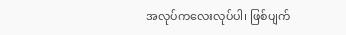အလုပ်ကလေးလုပ်ပါ၊ ဖြစ်ပျက်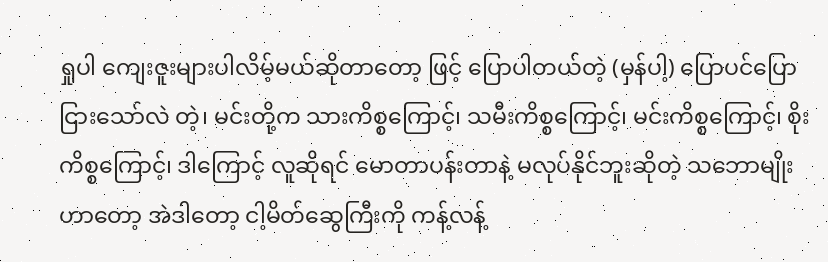ရှုပါ ကျေးဇူးများပါလိမ့်မယ်ဆိုတာတော့ ဖြင့် ပြောပါတယ်တဲ့ (မှန်ပါ့) ပြောပင်ပြောငြားသော်လဲ တဲ့၊ မင်းတို့က သားကိစ္စကြောင့်၊ သမီးကိစ္စကြောင့်၊ မင်းကိစ္စကြောင့်၊ စိုးကိစ္စကြောင့်၊ ဒါကြောင့် လူဆိုရင် မောတာပန်းတာနဲ့ မလုပ်နိုင်ဘူးဆိုတဲ့ သဘောမျိုးဟာတော့ အဲဒါတော့ ငါ့မိတ်ဆွေကြီးကို ကန့်လန့်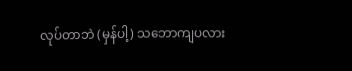လုပ်တာဘဲ (မှန်ပါ့) သဘောကျပလား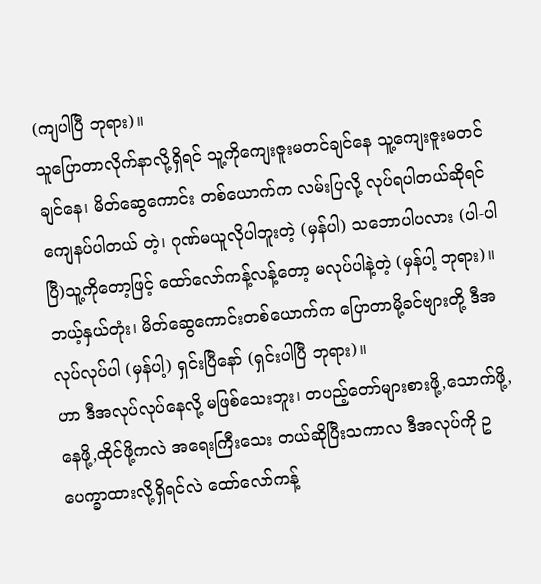(ကျပါပြီ ဘုရား)။
သူပြောတာလိုက်နာလို့ရှိရင် သူ့ကိုကျေးဇူးမတင်ချင်နေ သူ့ကျေးဇူးမတင်ချင်နေ၊ မိတ်ဆွေကောင်း တစ်ယောက်က လမ်းပြလို့ လုပ်ရပါတယ်ဆိုရင် ကျေနပ်ပါတယ် တဲ့၊ ဂုဏ်မယူလိုပါဘူးတဲ့ (မှန်ပါ) သဘောပါပလား (ပါ-ပါပြီ)သူ့ကိုတော့ဖြင့် ထော်လော်ကန့်လန့်တော့ မလုပ်ပါနဲ့တဲ့ (မှန်ပါ့ ဘုရား)။
ဘယ့်နှယ်တုံး၊ မိတ်ဆွေကောင်းတစ်ယောက်က ပြောတာမို့ခင်ဗျားတို့ ဒီအလုပ်လုပ်ပါ (မှန်ပါ့) ရှင်းပြီနော် (ရှင်းပါပြီ ဘုရား)။
ဟာ ဒီအလုပ်လုပ်နေလို့ မဖြစ်သေးဘူး၊ တပည့်တော်များစားဖို့,သောက်ဖို့,နေဖို့,ထိုင်ဖို့ကလဲ အရေးကြီးသေး တယ်ဆိုပြီးသကာလ ဒီအလုပ်ကို ဥပေက္ခာထားလို့ရှိရင်လဲ ထော်လော်ကန့်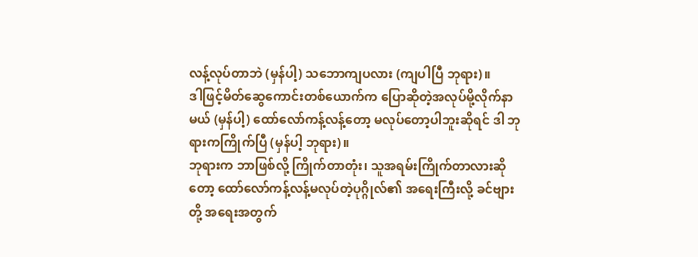လန့်လုပ်တာဘဲ (မှန်ပါ့) သဘောကျပလား (ကျပါပြီ ဘုရား)။
ဒါဖြင့်မိတ်ဆွေကောင်းတစ်ယောက်က ပြောဆိုတဲ့အလုပ်မို့လိုက်နာမယ် (မှန်ပါ့) ထော်လော်ကန့်လန့်တော့ မလုပ်တော့ပါဘူးဆိုရင် ဒါ ဘုရားကကြိုက်ပြီ (မှန်ပါ့ ဘုရား)။
ဘုရားက ဘာဖြစ်လို့ ကြိုက်တာတုံး၊ သူအရမ်းကြိုက်တာလားဆိုတော့ ထော်လော်ကန့်လန့်မလုပ်တဲ့ပုဂ္ဂိုလ်၏ အရေးကြီးလို့ ခင်ဗျားတို့ အရေးအတွက်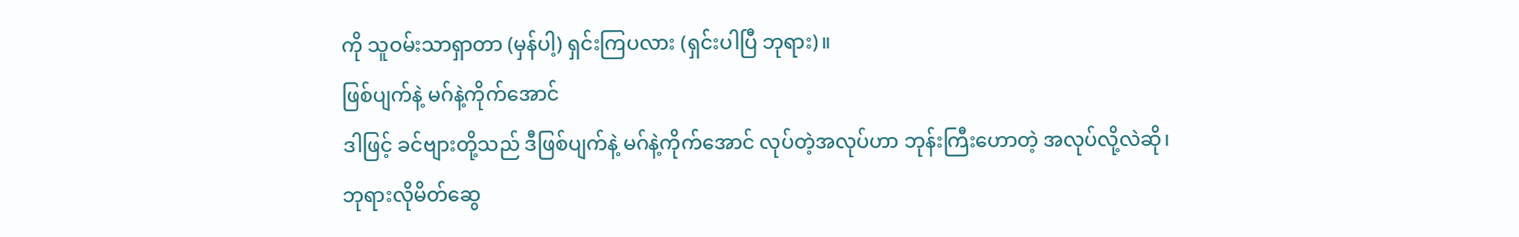ကို သူဝမ်းသာရှာတာ (မှန်ပါ့) ရှင်းကြပလား (ရှင်းပါပြီ ဘုရား)။
ဖြစ်ပျက်နဲ့ မဂ်နဲ့ကိုက်အောင်
ဒါဖြင့် ခင်ဗျားတို့သည် ဒီဖြစ်ပျက်နဲ့ မဂ်နဲ့ကိုက်အောင် လုပ်တဲ့အလုပ်ဟာ ဘုန်းကြီးဟောတဲ့ အလုပ်လို့လဲဆို၊ ဘုရားလိုမိတ်ဆွေ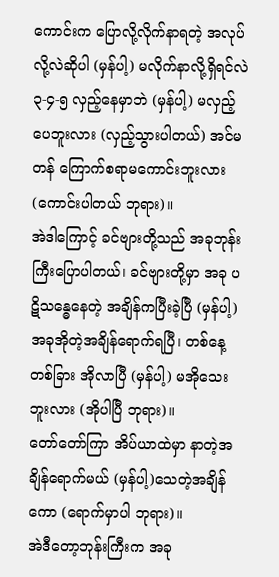ကောင်းက ပြောလို့လိုက်နာရတဲ့ အလုပ်လို့လဲဆိုပါ (မှန်ပါ့) မလိုက်နာလို့ရှိရင်လဲ ၃-၄-၅ လှည့်နေမှာဘဲ (မှန်ပါ့) မလှည့်ပေဘူးလား (လှည့်သွားပါတယ်) အင်မတန် ကြောက်စရာမကောင်းဘူးလား (ကောင်းပါတယ် ဘုရား)။
အဲဒါကြောင့် ခင်ဗျားတို့သည် အခုဘုန်းကြီးပြောပါတယ်၊ ခင်ဗျားတို့မှာ အခု ပဋိသန္ဓေနေတဲ့ အချိန်ကပြီးခဲ့ပြီ (မှန်ပါ့) အခုအိုတဲ့အချိန်ရောက်ရပြီ၊ တစ်နေ့တစ်ခြား အိုလာပြီ (မှန်ပါ့) မအိုသေးဘူးလား (အိုပါပြီ ဘုရား)။
တော်တော်ကြာ အိပ်ယာထဲမှာ နာတဲ့အချိန်ရောက်မယ် (မှန်ပါ့)သေတဲ့အချိန်ကော (ရောက်မှာပါ ဘုရား)။
အဲဒီတော့ဘုန်းကြီးက အခု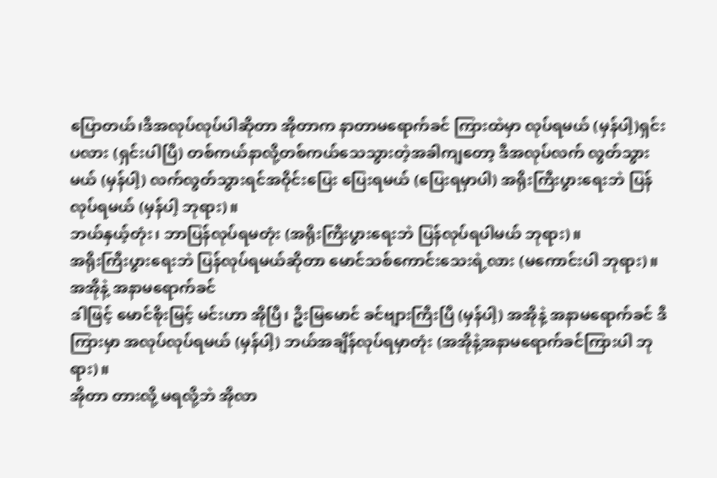ပြောတယ်၊ဒီအလုပ်လုပ်ပါဆိုတာ အိုတာက နာတာမရောက်ခင် ကြားထဲမှာ လုပ်ရမယ် (မှန်ပါ့)ရှင်းပလား (ရှင်းပါပြီ) တစ်ကယ်နာလို့တစ်ကယ်သေသွားတဲ့အခါကျတော့ ဒီအလုပ်လက် လွတ်သွားမယ် (မှန်ပါ့) လက်လွတ်သွားရင်အဝိုင်းပြေး ပြေးရမယ် (ပြေးရမှာပါ) အရိုးကြီးပွားရေးဘဲ ပြန်လုပ်ရမယ် (မှန်ပါ့ ဘုရား)။
ဘယ်နှယ့်တုံး၊ ဘာပြန်လုပ်ရမတုံး (အရိုးကြီးပွားရေးဘဲ ပြန်လုပ်ရပါမယ် ဘုရား)။
အရိုးကြီးပွားရေးဘဲ ပြန်လုပ်ရမယ်ဆိုတာ မောင်သစ်ကောင်းသေးရဲ့လား (မကောင်းပါ ဘုရား)။
အအိုနဲ့ အနာမရောက်ခင်
ဒါဖြင့် မောင်စိုးမြင့် မင်းဟာ အိုပြီ၊ ဦးမြမောင် ခင်ဗျားကြီးပြီ (မှန်ပါ့) အအိုနဲ့ အနာမရောက်ခင် ဒီကြားမှာ အလုပ်လုပ်ရမယ် (မှန်ပါ့) ဘယ်အချိန်လုပ်ရမှာတုံး (အအိုနဲ့အနာမရောက်ခင်ကြားပါ ဘုရား)။
အိုတာ တားလို့ မရလို့ဘဲ အိုလာ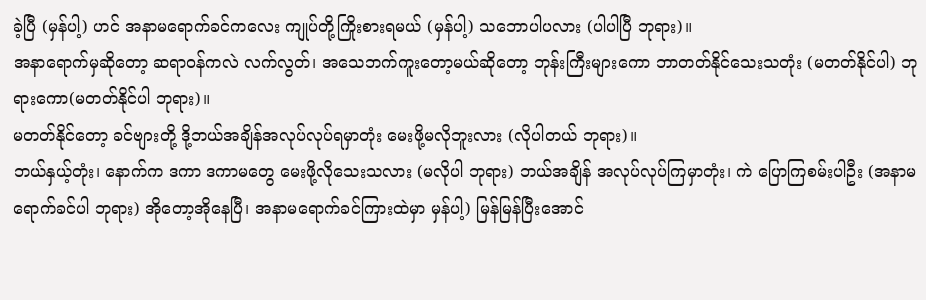ခဲ့ပြီ (မှန်ပါ့) ဟင် အနာမရောက်ခင်ကလေး ကျုပ်တို့ကြိုးစားရမယ် (မှန်ပါ့) သဘောပါပလား (ပါပါပြီ ဘုရား)။
အနာရောက်မှဆိုတော့ ဆရာဝန်ကလဲ လက်လွတ်၊ အသေဘက်ကူးတော့မယ်ဆိုတော့ ဘုန်းကြီးများကော ဘာတတ်နိုင်သေးသတုံး (မတတ်နိုင်ပါ) ဘုရားကော(မတတ်နိုင်ပါ ဘုရား)။
မတတ်နိုင်တော့ ခင်ဗျားတို့ ဒို့ဘယ်အချိန်အလုပ်လုပ်ရမှာတုံး မေးဖို့မလိုဘူးလား (လိုပါတယ် ဘုရား)။
ဘယ်နှယ့်တုံး၊ နောက်က ဒကာ ဒကာမတွေ မေးဖို့လိုသေးသလား (မလိုပါ ဘုရား) ဘယ်အချိန် အလုပ်လုပ်ကြမှာတုံး၊ ကဲ ပြောကြစမ်းပါဦး (အနာမရောက်ခင်ပါ ဘုရား) အိုတော့အိုနေပြီ၊ အနာမရောက်ခင်ကြားထဲမှာ မှန်ပါ့) မြန်မြန်ပြီးအောင်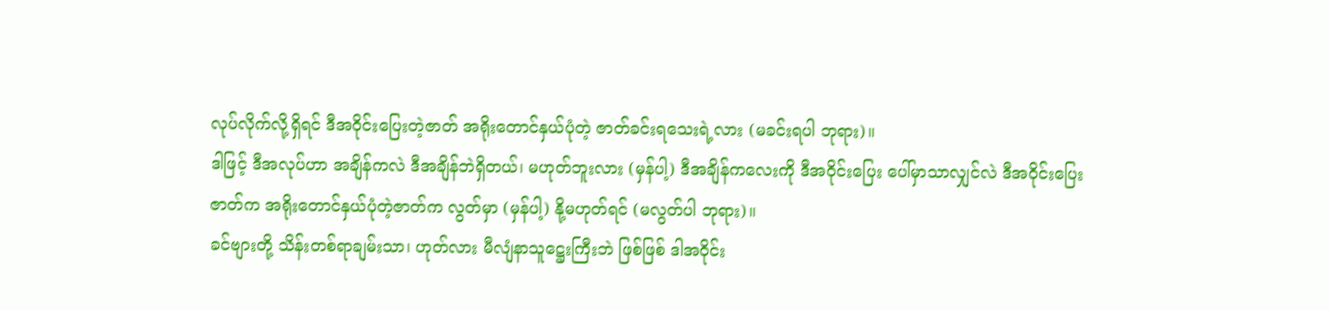လုပ်လိုက်လို့ရှိရင် ဒီအဝိုင်းပြေးတဲ့ဇာတ် အရိုးတောင်နှယ်ပုံတဲ့ ဇာတ်ခင်းရသေးရဲ့လား (မခင်းရပါ ဘုရား)။
ဒါဖြင့် ဒီအလုပ်ဟာ အချိန်ကလဲ ဒီအချိန်ဘဲရှိတယ်၊ မဟုတ်ဘူးလား (မှန်ပါ့) ဒီအချိန်ကလေးကို ဒီအဝိုင်းပြေး ပေါ်မှာသာလျှင်လဲ ဒီအဝိုင်းပြေးဇာတ်က အရိုးတောင်နှယ်ပုံတဲ့ဇာတ်က လွတ်မှာ (မှန်ပါ့) နို့မဟုတ်ရင် (မလွတ်ပါ ဘုရား)။
ခင်ဗျားတို့ သိန်းတစ်ရာချမ်းသာ၊ ဟုတ်လား မီလျံနာသူဋ္ဌေးကြီးဘဲ ဖြစ်ဖြစ် ဒါအဝိုင်း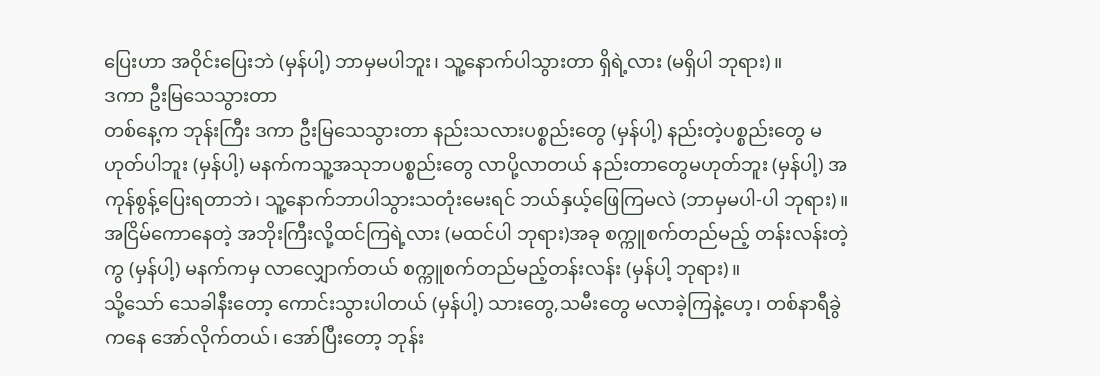ပြေးဟာ အဝိုင်းပြေးဘဲ (မှန်ပါ့) ဘာမှမပါဘူး၊ သူ့နောက်ပါသွားတာ ရှိရဲ့လား (မရှိပါ ဘုရား)။
ဒကာ ဦးမြသေသွားတာ
တစ်နေ့က ဘုန်းကြီး ဒကာ ဦးမြသေသွားတာ နည်းသလားပစ္စည်းတွေ (မှန်ပါ့) နည်းတဲ့ပစ္စည်းတွေ မဟုတ်ပါဘူး (မှန်ပါ့) မနက်ကသူ့အသုဘပစ္စည်းတွေ လာပို့လာတယ် နည်းတာတွေမဟုတ်ဘူး (မှန်ပါ့) အကုန်စွန့်ပြေးရတာဘဲ၊ သူ့နောက်ဘာပါသွားသတုံးမေးရင် ဘယ်နှယ့်ဖြေကြမလဲ (ဘာမှမပါ-ပါ ဘုရား)။
အငြိမ်ကောနေတဲ့ အဘိုးကြီးလို့ထင်ကြရဲ့လား (မထင်ပါ ဘုရား)အခု စက္ကူစက်တည်မည့် တန်းလန်းတဲ့ကွ (မှန်ပါ့) မနက်ကမှ လာလျှောက်တယ် စက္ကူစက်တည်မည့်တန်းလန်း (မှန်ပါ့ ဘုရား)။
သို့သော် သေခါနီးတော့ ကောင်းသွားပါတယ် (မှန်ပါ့) သားတွေ,သမီးတွေ မလာခဲ့ကြနဲ့ဟေ့၊ တစ်နာရီခွဲကနေ အော်လိုက်တယ်၊ အော်ပြီးတော့ ဘုန်း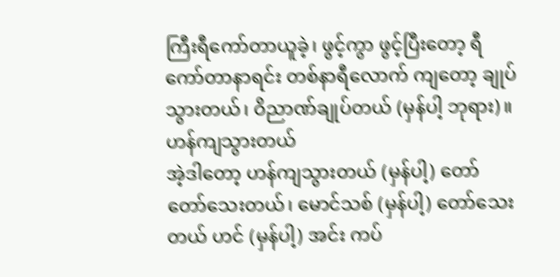ကြီးရီကော်တာယူခဲ့၊ ဖွင့်ကွာ ဖွင့်ပြီးတော့ ရီကော်တာနာရင်း တစ်နာရီလောက် ကျတော့ ချုပ်သွားတယ်၊ ဝိညာဏ်ချုပ်တယ် (မှန်ပါ့ ဘုရား)။
ဟန်ကျသွားတယ်
အဲ့ဒါတော့ ဟန်ကျသွားတယ် (မှန်ပါ့) တော် တော်သေးတယ်၊ မောင်သစ် (မှန်ပါ့) တော်သေးတယ် ဟင် (မှန်ပါ့) အင်း ကပ်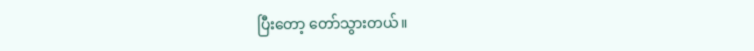ပြီးတော့ တော်သွားတယ်။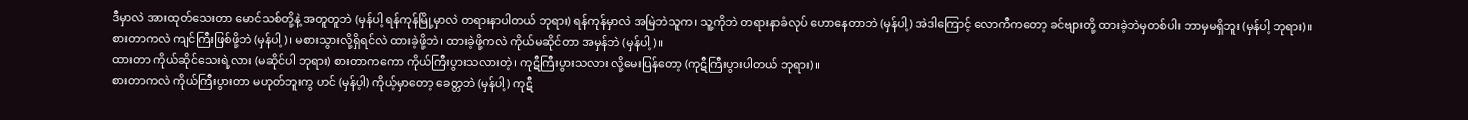ဒီမှာလဲ အားထုတ်သေးတာ မောင်သစ်တို့နဲ့ အတူတူဘဲ (မှန်ပါ့ ရန်ကုန်မြို့မှာလဲ တရားနာပါတယ် ဘုရား) ရန်ကုန်မှာလဲ အမြဲဘဲသူက၊ သူ့ကိုဘဲ တရားနာခံလုပ် ဟောနေတာဘဲ (မှန်ပါ့) အဲဒါကြောင့် လောကီကတော့ ခင်ဗျားတို့ ထားခဲ့ဘဲမှတစ်ပါး ဘာမှမရှိဘူး (မှန်ပါ့ ဘုရား)။
စားတာကလဲ ကျင်ကြီးဖြစ်ဖို့ဘဲ (မှန်ပါ့)၊ မစားသွားလို့ရှိရင်လဲ ထားခဲ့ဖို့ဘဲ၊ ထားခဲ့ဖို့ကလဲ ကိုယ်မဆိုင်တာ အမှန်ဘဲ (မှန်ပါ့)။
ထားတာ ကိုယ်ဆိုင်သေးရဲ့လား (မဆိုင်ပါ ဘုရား) စားတာကကော ကိုယ်ကြီးပွားသလားတဲ့၊ ကုဋီကြီးပွားသလား လို့မေးပြန်တော့ (ကုဋီကြီးပွားပါတယ် ဘုရား)။
စားတာကလဲ ကိုယ်ကြီးပွားတာ မဟုတ်ဘူးကွ ဟင် (မှန်ပ့ါ) ကိုယ့်မှာတော့ ခေတ္တဘဲ (မှန်ပါ့) ကုဋီ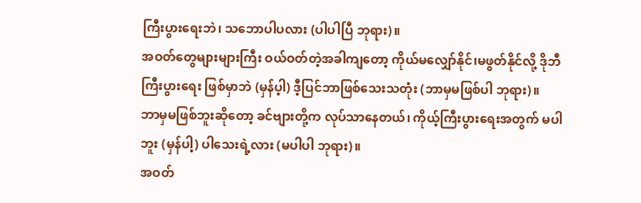ကြီးပွားရေးဘဲ၊ သဘောပါပလား (ပါပါပြီ ဘုရား)။
အဝတ်တွေများများကြီး ဝယ်ဝတ်တဲ့အခါကျတော့ ကိုယ်မလျှော်နိုင်၊မဖွတ်နိုင်လို့ ဒိုဘီကြီးပွားရေး ဖြစ်မှာဘဲ (မှန်ပ့ါ) ဒီ့ပြင်ဘာဖြစ်သေးသတုံး (ဘာမှမဖြစ်ပါ ဘုရား)။
ဘာမှမဖြစ်ဘူးဆိုတော့ ခင်ဗျားတို့က လုပ်သာနေတယ်၊ ကိုယ့်ကြီးပွားရေးအတွက် မပါဘူး (မှန်ပါ့) ပါသေးရဲ့လား (မပါပါ ဘုရား)။
အဝတ်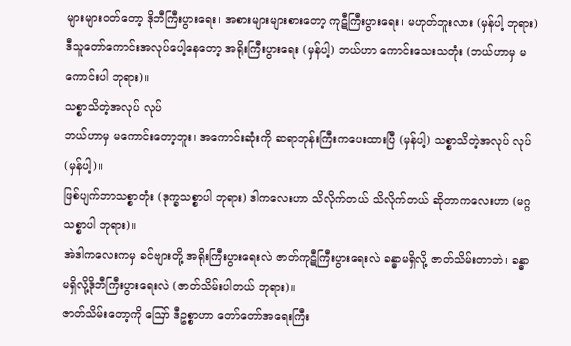များများဝတ်တော့ ဒိုဘီကြီးပွားရေး၊ အစားများများစားတော့ ကုဋီကြီးပွားရေး၊ မဟုတ်ဘူးလား (မှန်ပါ့ ဘုရား) ဒီသူတော်ကောင်းအလုပ်ပေါ့နေတော့ အရိုးကြီးပွားရေး (မှန်ပါ့) ဘယ်ဟာ ကောင်းသေးသတုံး (ဘယ်ဟာမှ မကောင်းပါ ဘုရား)။
သစ္စာသိတဲ့အလုပ် လုပ်
ဘယ်ဟာမှ မကောင်းတော့ဘူး၊ အကောင်းဆုံးကို ဆရာဘုန်းကြီးကပေးထားပြီ (မှန်ပါ့) သစ္စာသိတဲ့အလုပ် လုပ် (မှန်ပါ့)။
ဖြစ်ပျက်ဘာသစ္စာတုံး (ဒုက္ခသစ္စာပါ ဘုရား) ဒါကလေးဟာ သိလိုက်တယ် သိလိုက်တယ် ဆိုတာကလေးဟာ (မဂ္ဂသစ္စာပါ ဘုရား)။
အဲဒါကလေးကမှ ခင်ဗျားတို့ အရိုးကြီးပွားရေးလဲ ဇာတ်ကုဋီကြီးပွားရေးလဲ ခန္ဓာမရှိလို့ ဇာတ်သိမ်းတာဘဲ၊ ခန္ဓာမရှိလို့ဒိုဘီကြီးပွားရေးလဲ (ဇာတ်သိမ်းပါတယ် ဘုရား)။
ဇာတ်သိမ်းတော့ကို ဪ ဒီဥစ္စာဟာ တော်တော်အရေးကြီး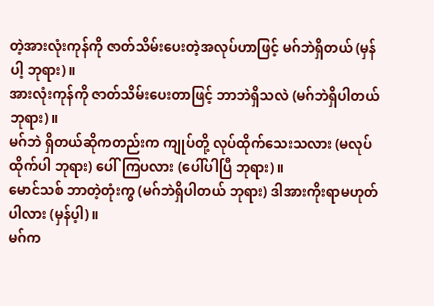တဲ့အားလုံးကုန်ကို ဇာတ်သိမ်းပေးတဲ့အလုပ်ဟာဖြင့် မဂ်ဘဲရှိတယ် (မှန်ပါ့ ဘုရား)။
အားလုံးကုန်ကို ဇာတ်သိမ်းပေးတာဖြင့် ဘာဘဲရှိသလဲ (မဂ်ဘဲရှိပါတယ် ဘုရား)။
မဂ်ဘဲ ရှိတယ်ဆိုကတည်းက ကျုပ်တို့ လုပ်ထိုက်သေးသလား (မလုပ်ထိုက်ပါ ဘုရား) ပေါ်ကြပလား (ပေါ်ပါပြီ ဘုရား)။
မောင်သစ် ဘာတဲ့တုံးကွ (မဂ်ဘဲရှိပါတယ် ဘုရား) ဒါအားကိုးရာမဟုတ်ပါလား (မှန်ပ့ါ)။
မဂ်က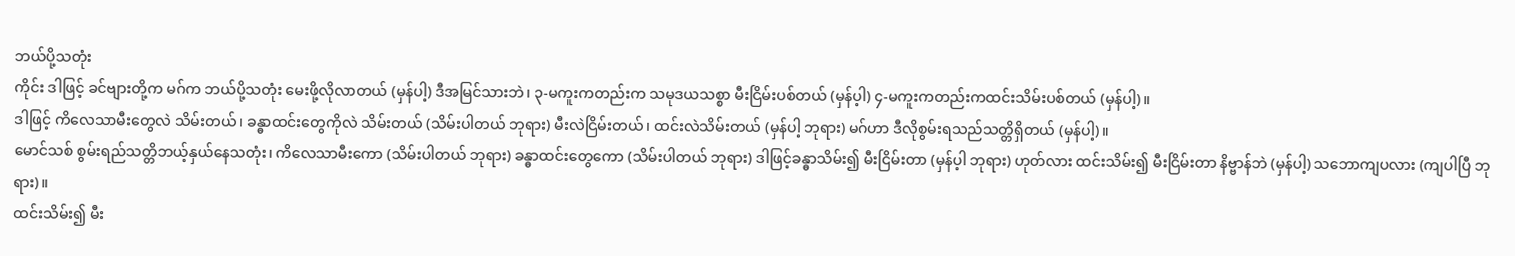ဘယ်ပို့သတုံး
ကိုင်း ဒါဖြင့် ခင်ဗျားတို့က မဂ်က ဘယ်ပို့သတုံး မေးဖို့လိုလာတယ် (မှန်ပါ့) ဒီအမြင်သားဘဲ၊ ၃-မကူးကတည်းက သမုဒယသစ္စာ မီးငြိမ်းပစ်တယ် (မှန်ပ့ါ) ၄-မကူးကတည်းကထင်းသိမ်းပစ်တယ် (မှန်ပါ့)။
ဒါဖြင့် ကိလေသာမီးတွေလဲ သိမ်းတယ်၊ ခန္ဓာထင်းတွေကိုလဲ သိမ်းတယ် (သိမ်းပါတယ် ဘုရား) မီးလဲငြိမ်းတယ်၊ ထင်းလဲသိမ်းတယ် (မှန်ပါ့ ဘုရား) မဂ်ဟာ ဒီလိုစွမ်းရသည်သတ္တိရှိတယ် (မှန်ပါ့)။
မောင်သစ် စွမ်းရည်သတ္တိဘယ့်နှယ်နေသတုံး၊ ကိလေသာမီးကော (သိမ်းပါတယ် ဘုရား) ခန္ဓာထင်းတွေကော (သိမ်းပါတယ် ဘုရား) ဒါဖြင့်ခန္ဓာသိမ်း၍ မီးငြိမ်းတာ (မှန်ပ့ါ ဘုရား) ဟုတ်လား ထင်းသိမ်း၍ မီးငြိမ်းတာ နိဗ္ဗာန်ဘဲ (မှန်ပါ့) သဘောကျပလား (ကျပါပြီ ဘုရား)။
ထင်းသိမ်း၍ မီး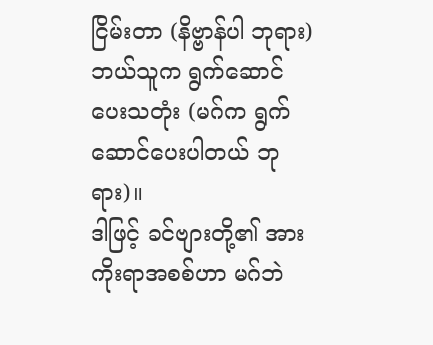ငြိမ်းတာ (နိဗ္ဗာန်ပါ ဘုရား) ဘယ်သူက ရွက်ဆောင်ပေးသတုံး (မဂ်က ရွက်ဆောင်ပေးပါတယ် ဘုရား)။
ဒါဖြင့် ခင်ဗျားတို့၏ အားကိုးရာအစစ်ဟာ မဂ်ဘဲ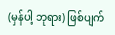(မှန်ပါ့ ဘုရား) ဖြစ်ပျက်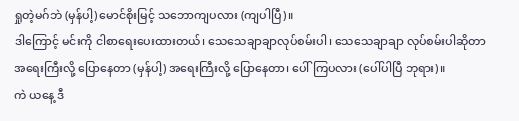ရှုတဲ့မဂ်ဘဲ (မှန်ပါ့) မောင်စိုးမြင့် သဘောကျပလား (ကျပါပြီ)။
ဒါကြောင့် မင်းကို ငါစာရေးပေးထားတယ်၊ သေသေချာချာလုပ်စမ်းပါ၊ သေသေချာချာ လုပ်စမ်းပါဆိုတာ အရေးကြီးလို့ ပြောနေတာ (မှန်ပါ့) အရေးကြီးလို့ ပြောနေတာ၊ ပေါ်ကြပလား (ပေါ်ပါပြီ ဘုရား)။
ကဲ ယနေ့ ဒီ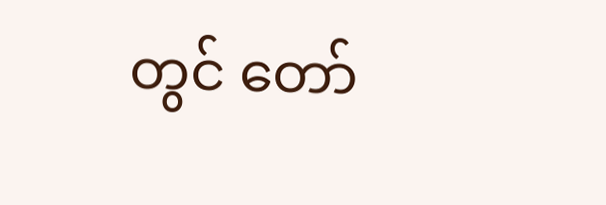တွင် တော်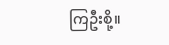ကြဦးစို့။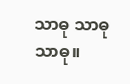သာဓု သာဓု သာဓု။